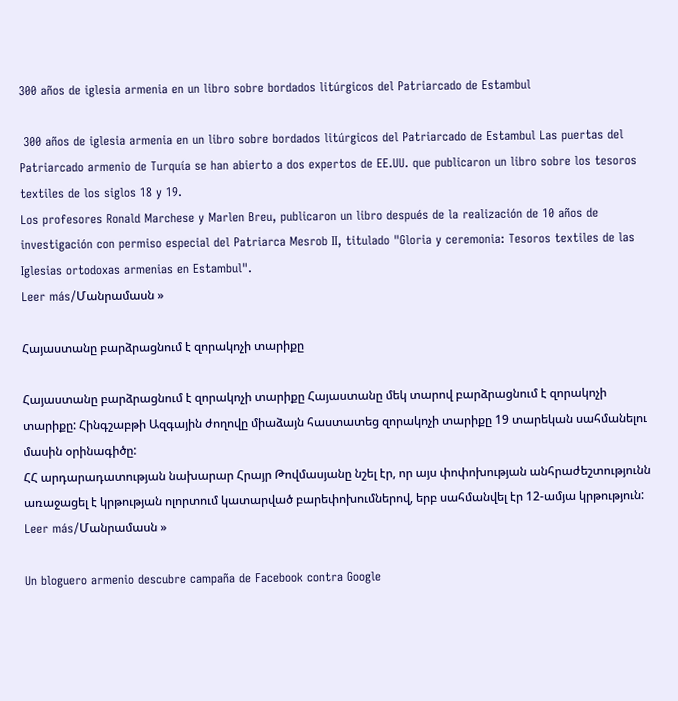300 años de iglesia armenia en un libro sobre bordados litúrgicos del Patriarcado de Estambul

 300 años de iglesia armenia en un libro sobre bordados litúrgicos del Patriarcado de Estambul Las puertas del Patriarcado armenio de Turquía se han abierto a dos expertos de EE.UU. que publicaron un libro sobre los tesoros textiles de los siglos 18 y 19.
Los profesores Ronald Marchese y Marlen Breu, publicaron un libro después de la realización de 10 años de investigación con permiso especial del Patriarca Mesrob II, titulado "Gloria y ceremonia: Tesoros textiles de las Iglesias ortodoxas armenias en Estambul".
Leer más/Մանրամասն »

Հայաստանը բարձրացնում է զորակոչի տարիքը

Հայաստանը բարձրացնում է զորակոչի տարիքը Հայաստանը մեկ տարով բարձրացնում է զորակոչի տարիքը: Հինգշաբթի Ազգային ժողովը միաձայն հաստատեց զորակոչի տարիքը 19 տարեկան սահմանելու մասին օրինագիծը:
ՀՀ արդարադատության նախարար Հրայր Թովմասյանը նշել էր, որ այս փոփոխության անհրաժեշտությունն առաջացել է կրթության ոլորտում կատարված բարեփոխումներով, երբ սահմանվել էր 12-ամյա կրթություն:
Leer más/Մանրամասն »

Un bloguero armenio descubre campaña de Facebook contra Google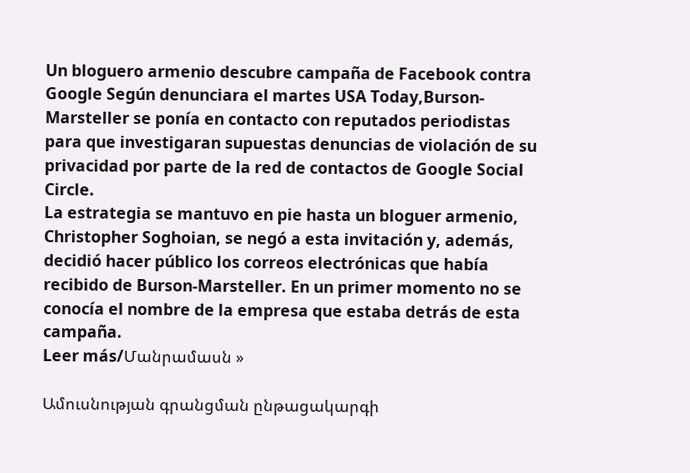Un bloguero armenio descubre campaña de Facebook contra Google Según denunciara el martes USA Today,Burson-Marsteller se ponía en contacto con reputados periodistas para que investigaran supuestas denuncias de violación de su privacidad por parte de la red de contactos de Google Social Circle.
La estrategia se mantuvo en pie hasta un bloguer armenio, Christopher Soghoian, se negó a esta invitación y, además, decidió hacer público los correos electrónicas que había recibido de Burson-Marsteller. En un primer momento no se conocía el nombre de la empresa que estaba detrás de esta campaña.
Leer más/Մանրամասն »

Ամուսնության գրանցման ընթացակարգի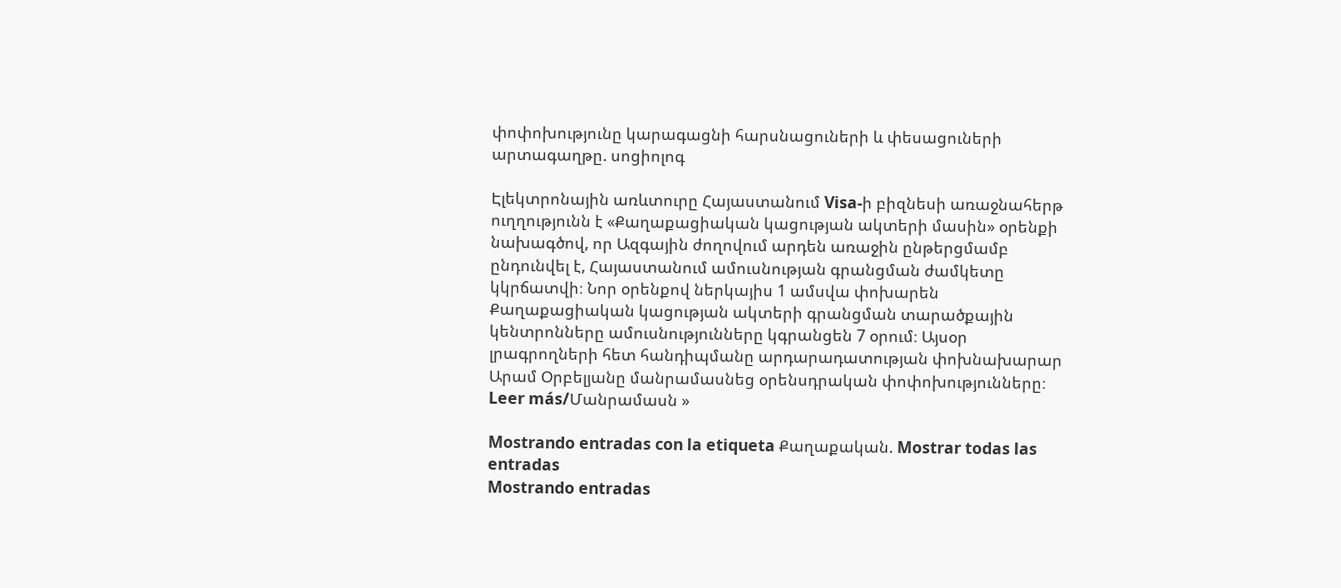փոփոխությունը կարագացնի հարսնացուների և փեսացուների արտագաղթը. սոցիոլոգ

Էլեկտրոնային առևտուրը Հայաստանում Visa-ի բիզնեսի առաջնահերթ ուղղությունն է «Քաղաքացիական կացության ակտերի մասին» օրենքի նախագծով, որ Ազգային ժողովում արդեն առաջին ընթերցմամբ ընդունվել է, Հայաստանում ամուսնության գրանցման ժամկետը կկրճատվի։ Նոր օրենքով ներկայիս 1 ամսվա փոխարեն Քաղաքացիական կացության ակտերի գրանցման տարածքային կենտրոնները ամուսնությունները կգրանցեն 7 օրում։ Այսօր լրագրողների հետ հանդիպմանը արդարադատության փոխնախարար Արամ Օրբելյանը մանրամասնեց օրենսդրական փոփոխությունները։ Leer más/Մանրամասն »

Mostrando entradas con la etiqueta Քաղաքական. Mostrar todas las entradas
Mostrando entradas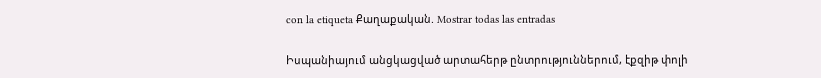con la etiqueta Քաղաքական. Mostrar todas las entradas

Իսպանիայում անցկացված արտահերթ ընտրություններում, էքզիթ փոլի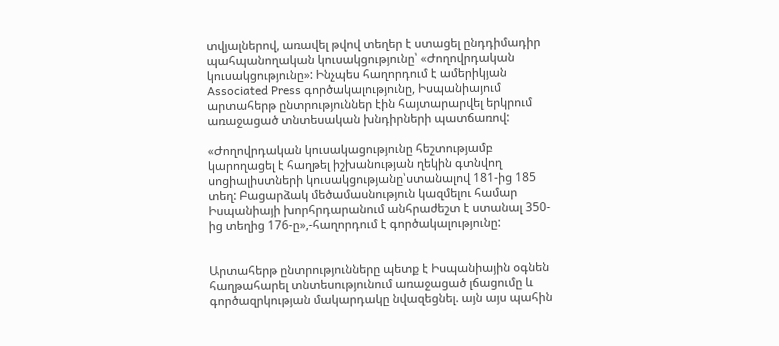տվյալներով, առավել թվով տեղեր է ստացել ընդդիմադիր պահպանողական կուսակցությունը՝ «Ժողովրդական կուսակցությունը»: Ինչպես հաղորդում է ամերիկյան Associated Press գործակալությունը, Իսպանիայում արտահերթ ընտրություններ էին հայտարարվել երկրում առաջացած տնտեսական խնդիրների պատճառով:

«Ժողովրդական կուսակացությունը հեշտությամբ կարողացել է հաղթել իշխանության ղեկին գտնվող սոցիալիստների կուսակցությանը՝ստանալով 181-ից 185 տեղ: Բացարձակ մեծամասնություն կազմելու համար Իսպանիայի խորհրդարանում անհրաժեշտ է ստանալ 350-ից տեղից 176-ը»,-հաղորդում է գործակալությունը:


Արտահերթ ընտրությունները պետք է Իսպանիային օգնեն հաղթահարել տնտեսությունում առաջացած լճացումը և գործազրկության մակարդակը նվազեցնել. այն այս պահին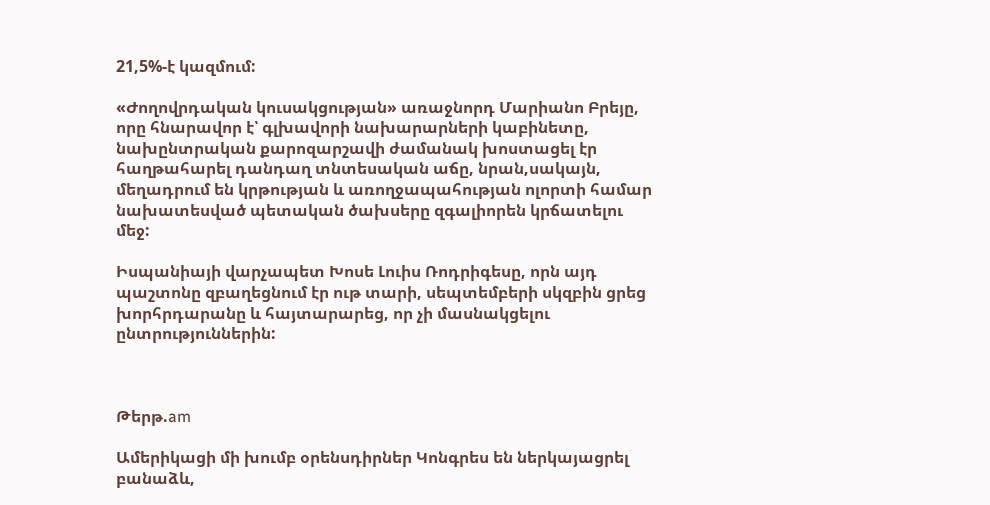21,5%-է կազմում:

«Ժողովրդական կուսակցության» առաջնորդ Մարիանո Բրեյը, որը հնարավոր է՝ գլխավորի նախարարների կաբինետը, նախընտրական քարոզարշավի ժամանակ խոստացել էր հաղթահարել դանդաղ տնտեսական աճը, նրան,սակայն, մեղադրում են կրթության և առողջապահության ոլորտի համար նախատեսված պետական ծախսերը զգալիորեն կրճատելու մեջ:

Իսպանիայի վարչապետ Խոսե Լուիս Ռոդրիգեսը, որն այդ պաշտոնը զբաղեցնում էր ութ տարի, սեպտեմբերի սկզբին ցրեց խորհրդարանը և հայտարարեց, որ չի մասնակցելու ընտրություններին:



Թերթ.am

Ամերիկացի մի խումբ օրենսդիրներ Կոնգրես են ներկայացրել բանաձև,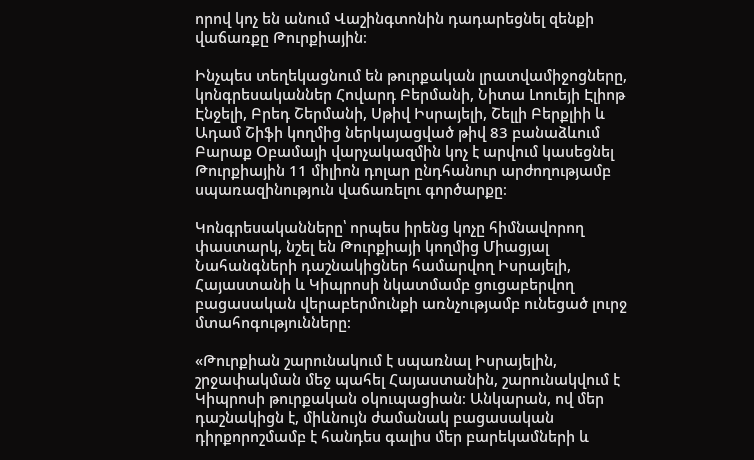որով կոչ են անում Վաշինգտոնին դադարեցնել զենքի վաճառքը Թուրքիային։

Ինչպես տեղեկացնում են թուրքական լրատվամիջոցները, կոնգրեսականներ Հովարդ Բերմանի, Նիտա Լոուեյի Էլիոթ Էնջելի, Բրեդ Շերմանի, Սթիվ Իսրայելի, Շելլի Բերքլիի և Ադամ Շիֆի կողմից ներկայացված թիվ 83 բանաձևում Բարաք Օբամայի վարչակազմին կոչ է արվում կասեցնել Թուրքիային 11 միլիոն դոլար ընդհանուր արժողությամբ սպառազինություն վաճառելու գործարքը։

Կոնգրեսականները՝ որպես իրենց կոչը հիմնավորող փաստարկ, նշել են Թուրքիայի կողմից Միացյալ Նահանգների դաշնակիցներ համարվող Իսրայելի, Հայաստանի և Կիպրոսի նկատմամբ ցուցաբերվող բացասական վերաբերմունքի առնչությամբ ունեցած լուրջ մտահոգությունները։

«Թուրքիան շարունակում է սպառնալ Իսրայելին, շրջափակման մեջ պահել Հայաստանին, շարունակվում է Կիպրոսի թուրքական օկուպացիան։ Անկարան, ով մեր դաշնակիցն է, միևնույն ժամանակ բացասական դիրքորոշմամբ է հանդես գալիս մեր բարեկամների և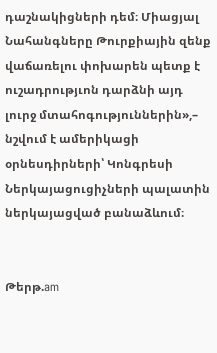դաշնակիցների դեմ։ Միացյալ Նահանգները Թուրքիային զենք վաճառելու փոխարեն պետք է ուշադրությւոն դարձնի այդ լուրջ մտահոգություններին»,– նշվում է ամերիկացի օրնեսդիրների՝ Կոնգրեսի Ներկայացուցիչների պալատին ներկայացված բանաձևում։


Թերթ.am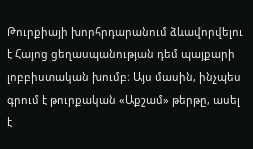Թուրքիայի խորհրդարանում ձևավորվելու է Հայոց ցեղասպանության դեմ պայքարի լոբբիստական խումբ։ Այս մասին, ինչպես գրում է թուրքական «Աքշամ» թերթը, ասել է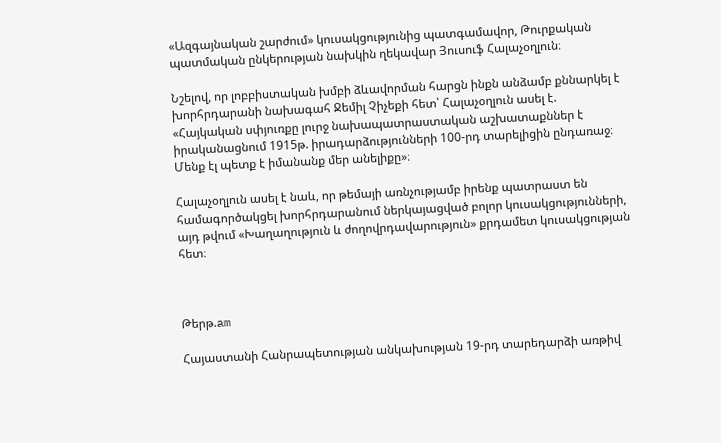«Ազգայնական շարժում» կուսակցությունից պատգամավոր, Թուրքական պատմական ընկերության նախկին ղեկավար Յուսուֆ Հալաչօղլուն։

Նշելով, որ լոբբիստական խմբի ձևավորման հարցն ինքն անձամբ քննարկել է խորհրդարանի նախագահ Ջեմիլ Չիչեքի հետ՝ Հալաչօղլուն ասել է. «Հայկական սփյուռքը լուրջ նախապատրաստական աշխատաքններ է իրականացնում 1915թ. իրադարձությունների 100-րդ տարելիցին ընդառաջ։ Մենք էլ պետք է իմանանք մեր անելիքը»։

Հալաչօղլուն ասել է նաև, որ թեմայի առնչությամբ իրենք պատրաստ են համագործակցել խորհրդարանում ներկայացված բոլոր կուսակցությունների, այդ թվում «Խաղաղություն և ժողովրդավարություն» քրդամետ կուսակցության հետ։



Թերթ.am

Հայաստանի Հանրապետության անկախության 19-րդ տարեդարձի առթիվ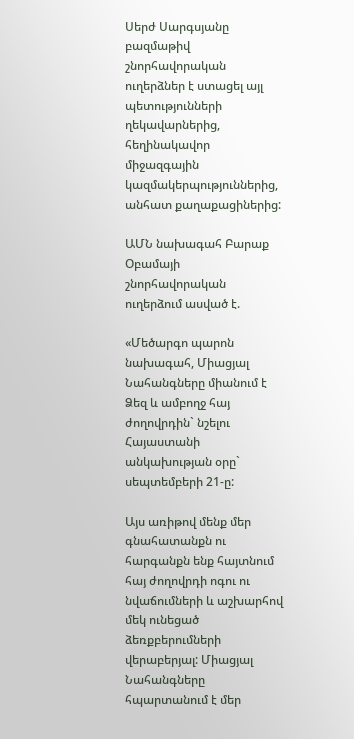Սերժ Սարգսյանը բազմաթիվ շնորհավորական ուղերձներ է ստացել այլ պետությունների ղեկավարներից, հեղինակավոր միջազգային կազմակերպություններից, անհատ քաղաքացիներից:

ԱՄՆ նախագահ Բարաք Օբամայի շնորհավորական ուղերձում ասված է.

«Մեծարգո պարոն նախագահ, Միացյալ Նահանգները միանում է Ձեզ և ամբողջ հայ ժողովրդին` նշելու Հայաստանի անկախության օրը` սեպտեմբերի 21-ը:

Այս առիթով մենք մեր գնահատանքն ու հարգանքն ենք հայտնում հայ ժողովրդի ոգու ու նվաճումների և աշխարհով մեկ ունեցած ձեռքբերումների վերաբերյալ: Միացյալ Նահանգները հպարտանում է մեր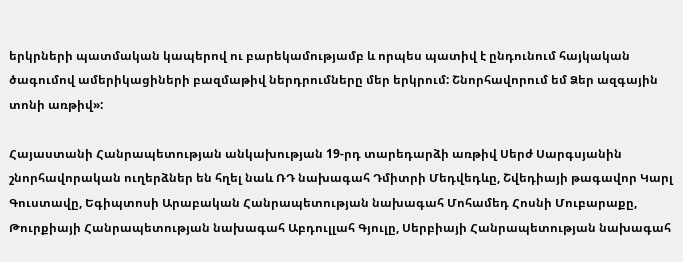երկրների պատմական կապերով ու բարեկամությամբ և որպես պատիվ է ընդունում հայկական ծագումով ամերիկացիների բազմաթիվ ներդրումները մեր երկրում: Շնորհավորում եմ Ձեր ազգային տոնի առթիվ»:

Հայաստանի Հանրապետության անկախության 19-րդ տարեդարձի առթիվ Սերժ Սարգսյանին շնորհավորական ուղերձներ են հղել նաև ՌԴ նախագահ Դմիտրի Մեդվեդևը, Շվեդիայի թագավոր Կարլ Գուստավը, Եգիպտոսի Արաբական Հանրապետության նախագահ Մոհամեդ Հոսնի Մուբարաքը, Թուրքիայի Հանրապետության նախագահ Աբդուլլահ Գյուլը, Սերբիայի Հանրապետության նախագահ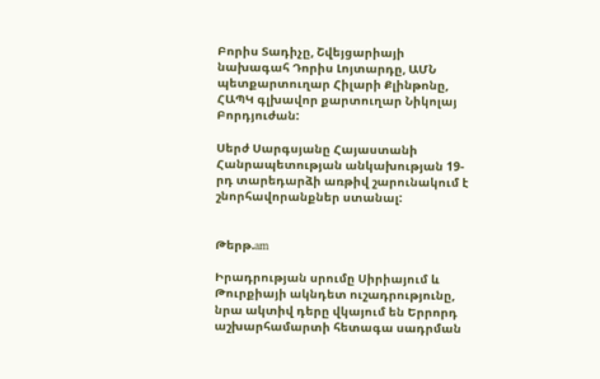Բորիս Տադիչը, Շվեյցարիայի նախագահ Դորիս Լոյտարդը, ԱՄՆ պետքարտուղար Հիլարի Քլինթոնը, ՀԱՊԿ գլխավոր քարտուղար Նիկոլայ Բորդյուժան:

Սերժ Սարգսյանը Հայաստանի Հանրապետության անկախության 19-րդ տարեդարձի առթիվ շարունակում է շնորհավորանքներ ստանալ:


Թերթ.am

Իրադրության սրումը Սիրիայում և Թուրքիայի ակնդետ ուշադրությունը, նրա ակտիվ դերը վկայում են Երրորդ աշխարհամարտի հետագա սադրման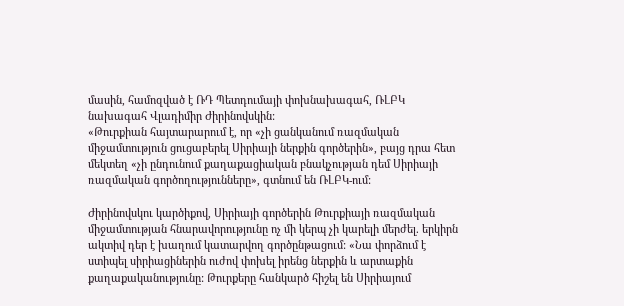մասին, համոզված է ՌԴ Պետդումայի փոխնախագահ, ՌԼԲԿ նախագահ Վլադիմիր Ժիրինովսկին:
«Թուրքիան հայտարարում է, որ «չի ցանկանում ռազմական միջամտություն ցուցաբերել Սիրիայի ներքին գործերին», բայց դրա հետ մեկտեղ «չի ընդունում քաղաքացիական բնակչության դեմ Սիրիայի ռազմական գործողությունները», գտնում են ՌԼԲԿ-ում:

Ժիրինովսկու կարծիքով, Սիրիայի գործերին Թուրքիայի ռազմական միջամտության հնարավորությունը ոչ մի կերպ չի կարելի մերժել. երկիրն ակտիվ դեր է խաղում կատարվող գործընթացում: «Նա փորձում է ստիպել սիրիացիներին ուժով փոխել իրենց ներքին և արտաքին քաղաքականությունը: Թուրքերը հանկարծ հիշել են Սիրիայում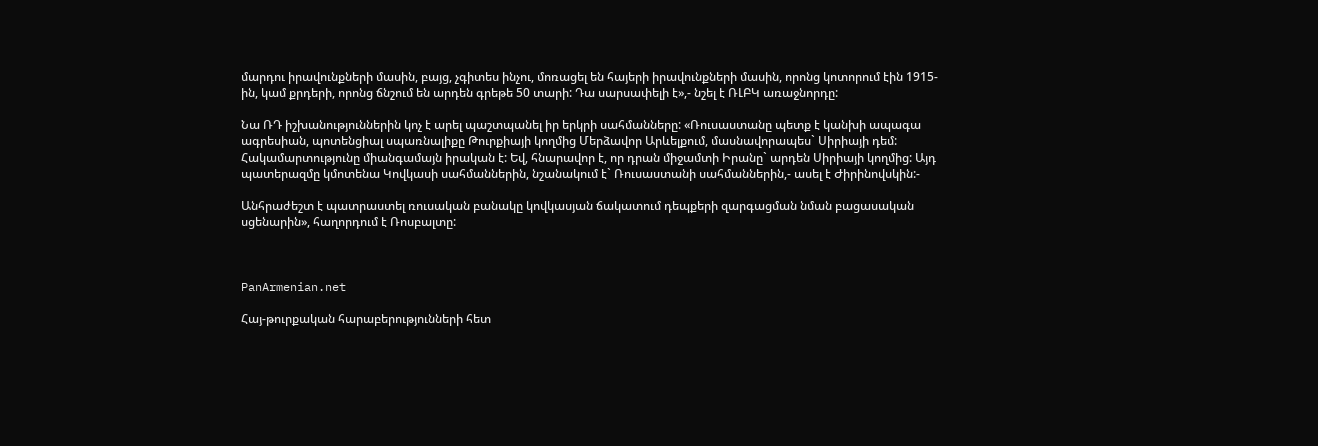մարդու իրավունքների մասին, բայց, չգիտես ինչու, մոռացել են հայերի իրավունքների մասին, որոնց կոտորում էին 1915-ին, կամ քրդերի, որոնց ճնշում են արդեն գրեթե 50 տարի: Դա սարսափելի է»,- նշել է ՌԼԲԿ առաջնորդը:

Նա ՌԴ իշխանություններին կոչ է արել պաշտպանել իր երկրի սահմանները: «Ռուսաստանը պետք է կանխի ապագա ագրեսիան, պոտենցիալ սպառնալիքը Թուրքիայի կողմից Մերձավոր Արևելքում, մասնավորապես` Սիրիայի դեմ: Հակամարտությունը միանգամայն իրական է: Եվ, հնարավոր է, որ դրան միջամտի Իրանը` արդեն Սիրիայի կողմից: Այդ պատերազմը կմոտենա Կովկասի սահմաններին, նշանակում է` Ռուսաստանի սահմաններին,- ասել է Ժիրինովսկին:-

Անհրաժեշտ է պատրաստել ռուսական բանակը կովկասյան ճակատում դեպքերի զարգացման նման բացասական սցենարին», հաղորդում է Ռոսբալտը:



PanArmenian.net

Հայ-թուրքական հարաբերությունների հետ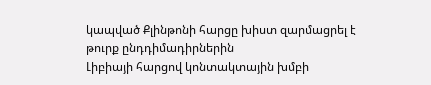կապված Քլինթոնի հարցը խիստ զարմացրել է թուրք ընդդիմադիրներին
Լիբիայի հարցով կոնտակտային խմբի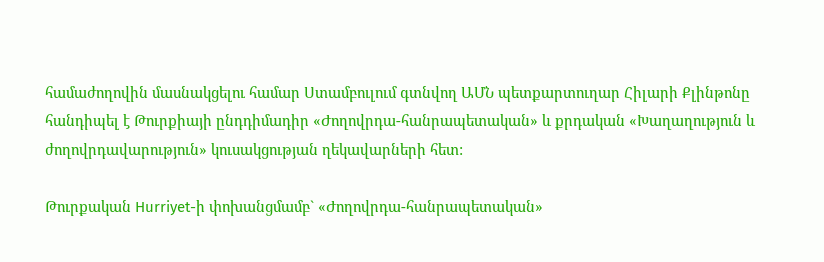համաժողովին մասնակցելու համար Ստամբուլում գտնվող ԱՄՆ պետքարտուղար Հիլարի Քլինթոնը հանդիպել է Թուրքիայի ընդդիմադիր «Ժողովրդա-հանրապետական» և քրդական «Խաղաղություն և ժողովրդավարություն» կուսակցության ղեկավարների հետ:

Թուրքական Hurriyet-ի փոխանցմամբ` «Ժողովրդա-հանրապետական»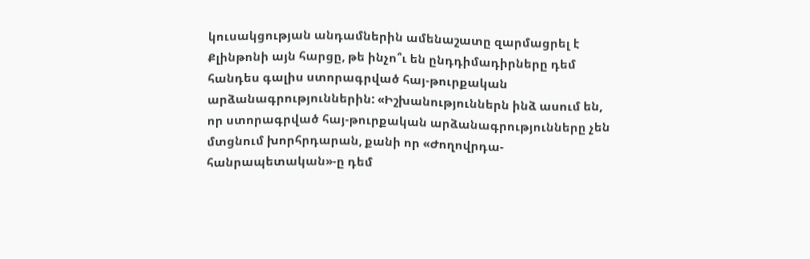կուսակցության անդամներին ամենաշատը զարմացրել է Քլինթոնի այն հարցը, թե ինչո՞ւ են ընդդիմադիրները դեմ հանդես գալիս ստորագրված հայ-թուրքական արձանագրություններին: «Իշխանություններն ինձ ասում են, որ ստորագրված հայ-թուրքական արձանագրությունները չեն մտցնում խորհրդարան, քանի որ «Ժողովրդա-հանրապետական»-ը դեմ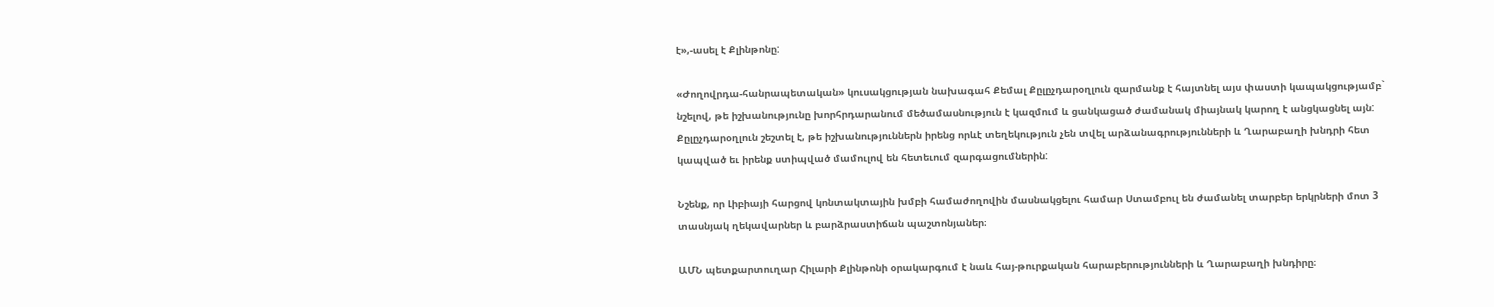է»,-ասել է Քլինթոնը:

«Ժողովրդա-հանրապետական» կուսակցության նախագահ Քեմալ Քըլըչդարօղլուն զարմանք է հայտնել այս փաստի կապակցությամբ` նշելով, թե իշխանությունը խորհրդարանում մեծամասնություն է կազմում և ցանկացած ժամանակ միայնակ կարող է անցկացնել այն: Քըլըչդարօղլուն շեշտել է, թե իշխանություններն իրենց որևէ տեղեկություն չեն տվել արձանագրությունների և Ղարաբաղի խնդրի հետ կապված եւ իրենք ստիպված մամուլով են հետեւում զարգացումներին:

Նշենք, որ Լիբիայի հարցով կոնտակտային խմբի համաժողովին մասնակցելու համար Ստամբուլ են ժամանել տարբեր երկրների մոտ 3 տասնյակ ղեկավարներ և բարձրաստիճան պաշտոնյաներ։

ԱՄՆ պետքարտուղար Հիլարի Քլինթոնի օրակարգում է նաև հայ-թուրքական հարաբերությունների և Ղարաբաղի խնդիրը։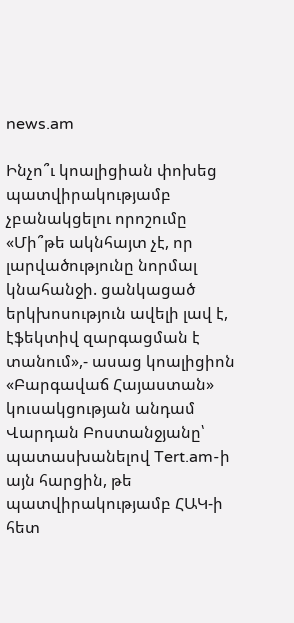news.am

Ինչո՞ւ կոալիցիան փոխեց պատվիրակությամբ չբանակցելու որոշումը
«Մի՞թե ակնհայտ չէ, որ լարվածությունը նորմալ կնահանջի. ցանկացած երկխոսություն ավելի լավ է, էֆեկտիվ զարգացման է տանում»,- ասաց կոալիցիոն «Բարգավաճ Հայաստան» կուսակցության անդամ Վարդան Բոստանջյանը՝ պատասխանելով Tert.am-ի այն հարցին, թե պատվիրակությամբ ՀԱԿ-ի հետ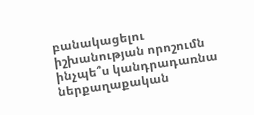բանակացելու իշխանության որոշումն ինչպե՞ս կանդրադառնա ներքաղաքական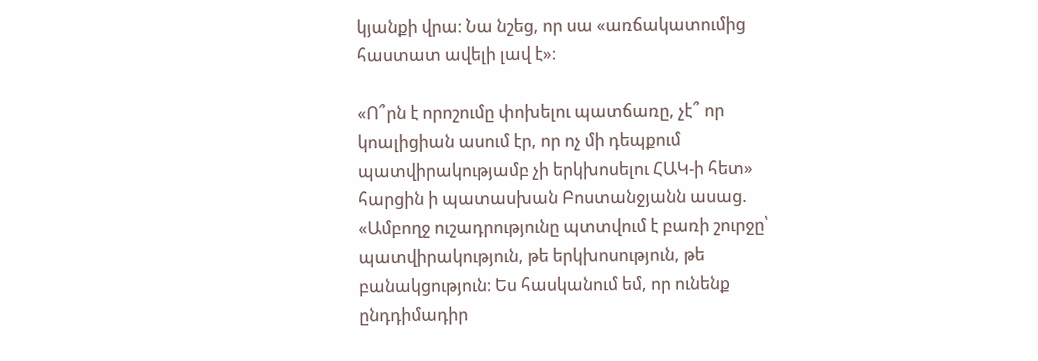կյանքի վրա։ Նա նշեց, որ սա «առճակատումից հաստատ ավելի լավ է»։

«Ո՞րն է որոշումը փոխելու պատճառը, չէ՞ որ կոալիցիան ասում էր, որ ոչ մի դեպքում պատվիրակությամբ չի երկխոսելու ՀԱԿ-ի հետ» հարցին ի պատասխան Բոստանջյանն ասաց. «Ամբողջ ուշադրությունը պտտվում է բառի շուրջը՝ պատվիրակություն, թե երկխոսություն, թե բանակցություն։ Ես հասկանում եմ, որ ունենք ընդդիմադիր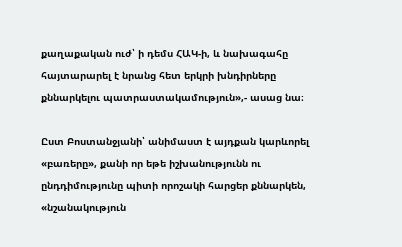քաղաքական ուժ՝ ի դեմս ՀԱԿ-ի, և նախագահը հայտարարել է նրանց հետ երկրի խնդիրները քննարկելու պատրաստակամություն»,- ասաց նա։

Ըստ Բոստանջյանի՝ անիմաստ է այդքան կարևորել «բառերը», քանի որ եթե իշխանությունն ու ընդդիմությունը պիտի որոշակի հարցեր քննարկեն, «նշանակություն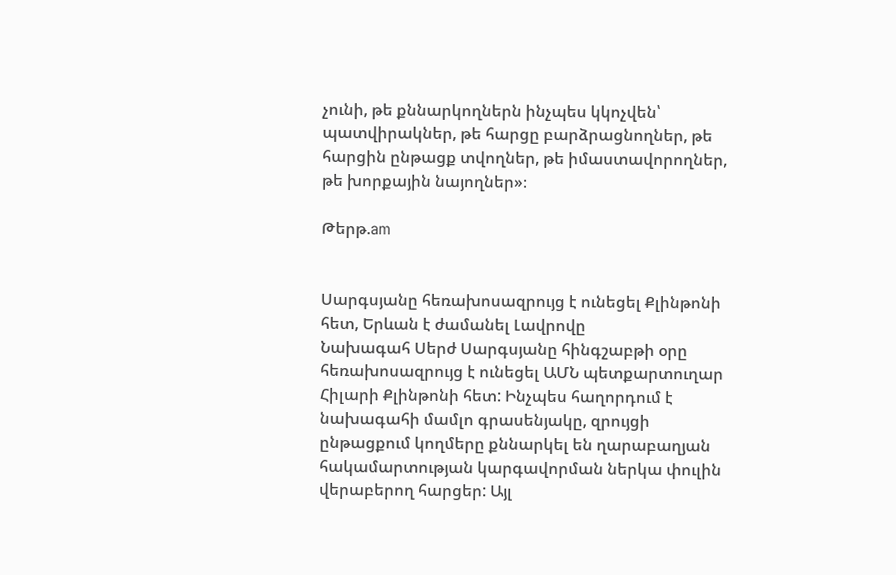չունի, թե քննարկողներն ինչպես կկոչվեն՝ պատվիրակներ, թե հարցը բարձրացնողներ, թե հարցին ընթացք տվողներ, թե իմաստավորողներ, թե խորքային նայողներ»։

Թերթ.am


Սարգսյանը հեռախոսազրույց է ունեցել Քլինթոնի հետ, Երևան է ժամանել Լավրովը
Նախագահ Սերժ Սարգսյանը հինգշաբթի օրը հեռախոսազրույց է ունեցել ԱՄՆ պետքարտուղար Հիլարի Քլինթոնի հետ: Ինչպես հաղորդում է նախագահի մամլո գրասենյակը, զրույցի ընթացքում կողմերը քննարկել են ղարաբաղյան հակամարտության կարգավորման ներկա փուլին վերաբերող հարցեր: Այլ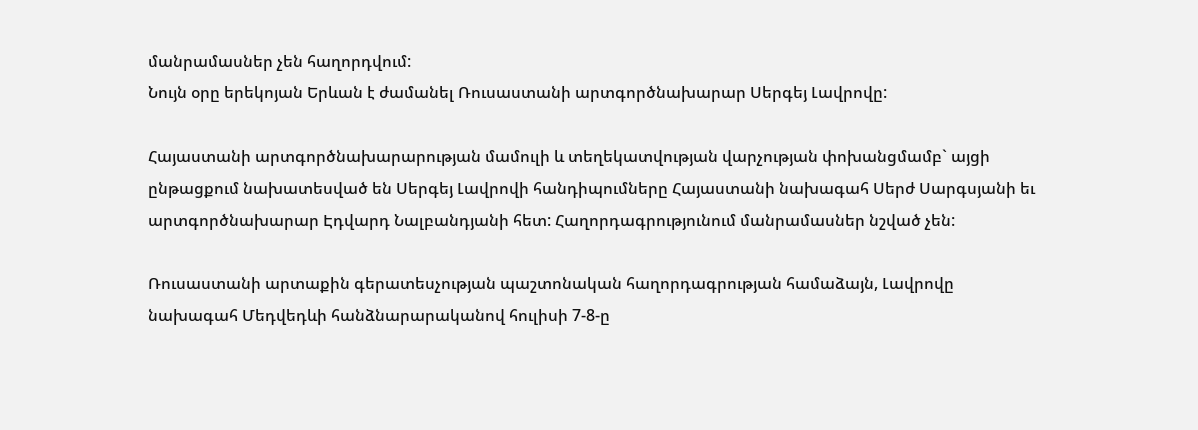մանրամասներ չեն հաղորդվում:
Նույն օրը երեկոյան Երևան է ժամանել Ռուսաստանի արտգործնախարար Սերգեյ Լավրովը:

Հայաստանի արտգործնախարարության մամուլի և տեղեկատվության վարչության փոխանցմամբ` այցի ընթացքում նախատեսված են Սերգեյ Լավրովի հանդիպումները Հայաստանի նախագահ Սերժ Սարգսյանի եւ արտգործնախարար Էդվարդ Նալբանդյանի հետ: Հաղորդագրությունում մանրամասներ նշված չեն:

Ռուսաստանի արտաքին գերատեսչության պաշտոնական հաղորդագրության համաձայն, Լավրովը նախագահ Մեդվեդևի հանձնարարականով հուլիսի 7-8-ը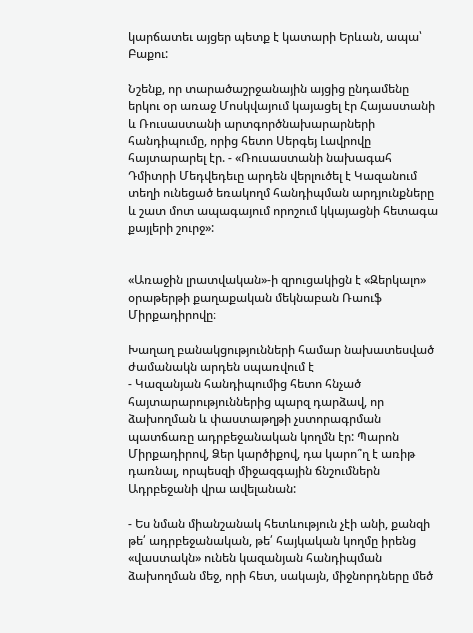կարճատեւ այցեր պետք է կատարի Երևան, ապա՝ Բաքու:

Նշենք, որ տարածաշրջանային այցից ընդամենը երկու օր առաջ Մոսկվայում կայացել էր Հայաստանի և Ռուսաստանի արտգործնախարարների հանդիպումը, որից հետո Սերգեյ Լավրովը հայտարարել էր. - «Ռուսաստանի նախագահ Դմիտրի Մեդվեդեւը արդեն վերլուծել է Կազանում տեղի ունեցած եռակողմ հանդիպման արդյունքները և շատ մոտ ապագայում որոշում կկայացնի հետագա քայլերի շուրջ»:


«Առաջին լրատվական»-ի զրուցակիցն է «Զերկալո» օրաթերթի քաղաքական մեկնաբան Ռաուֆ Միրքադիրովը։

Խաղաղ բանակցությունների համար նախատեսված ժամանակն արդեն սպառվում է
- Կազանյան հանդիպումից հետո հնչած հայտարարություններից պարզ դարձավ, որ ձախողման և փաստաթղթի չստորագրման պատճառը ադրբեջանական կողմն էր: Պարոն Միրքադիրով, Ձեր կարծիքով, դա կարո՞ղ է առիթ դառնալ, որպեսզի միջազգային ճնշումներն Ադրբեջանի վրա ավելանան:

- Ես նման միանշանակ հետևություն չէի անի, քանզի թե՛ ադրբեջանական, թե՛ հայկական կողմը իրենց «վաստակն» ունեն կազանյան հանդիպման ձախողման մեջ, որի հետ, սակայն, միջնորդները մեծ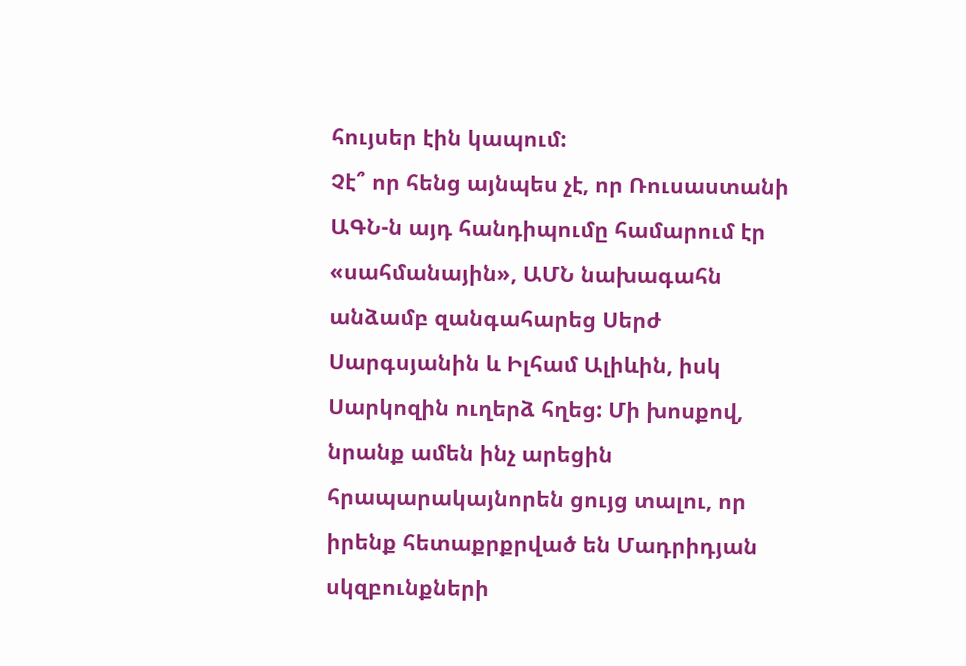հույսեր էին կապում:
Չէ՞ որ հենց այնպես չէ, որ Ռուսաստանի ԱԳՆ-ն այդ հանդիպումը համարում էր «սահմանային», ԱՄՆ նախագահն անձամբ զանգահարեց Սերժ Սարգսյանին և Իլհամ Ալիևին, իսկ Սարկոզին ուղերձ հղեց: Մի խոսքով, նրանք ամեն ինչ արեցին հրապարակայնորեն ցույց տալու, որ իրենք հետաքրքրված են Մադրիդյան սկզբունքների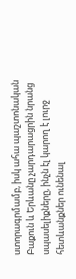ստորագրմամբ, իսկ ահա պաշտոնական Բաքուն և Երևանը չարդարացրին նրանց սպասելիքները, ինչն էլ կարող է լուրջ հետևանքներ ունենալ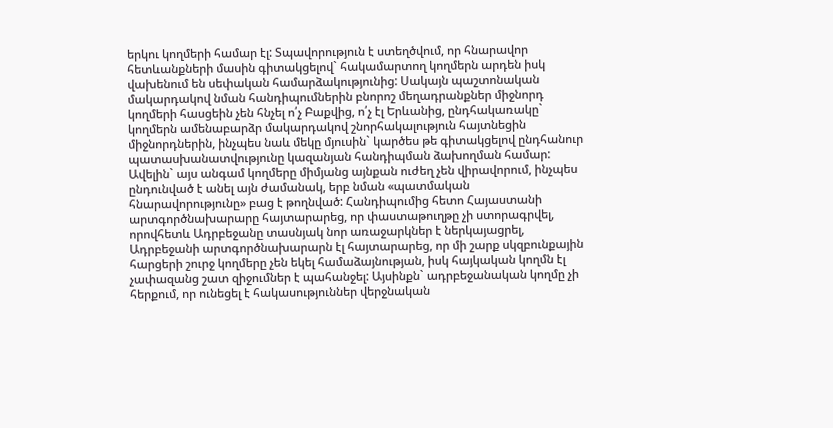երկու կողմերի համար էլ: Տպավորություն է ստեղծվում, որ հնարավոր հետևանքների մասին գիտակցելով` հակամարտող կողմերն արդեն իսկ վախենում են սեփական համարձակությունից: Սակայն պաշտոնական մակարդակով նման հանդիպումներին բնորոշ մեղադրանքներ միջնորդ կողմերի հասցեին չեն հնչել ո՛չ Բաքվից, ո՛չ էլ Երևանից, ընդհակառակը` կողմերն ամենաբարձր մակարդակով շնորհակալություն հայտնեցին միջնորդներին, ինչպես նաև մեկը մյուսին` կարծես թե գիտակցելով ընդհանուր պատասխանատվությունը կազանյան հանդիպման ձախողման համար: Ավելին` այս անգամ կողմերը միմյանց այնքան ուժեղ չեն վիրավորում, ինչպես ընդունված է անել այն ժամանակ, երբ նման «պատմական հնարավորությունը» բաց է թողնված: Հանդիպումից հետո Հայաստանի արտգործնախարարը հայտարարեց, որ փաստաթուղթը չի ստորագրվել, որովհետև Ադրբեջանը տասնյակ նոր առաջարկներ է ներկայացրել, Ադրբեջանի արտգործնախարարն էլ հայտարարեց, որ մի շարք սկզբունքային հարցերի շուրջ կողմերը չեն եկել համաձայնության, իսկ հայկական կողմն էլ չափազանց շատ զիջումներ է պահանջել: Այսինքն` ադրբեջանական կողմը չի հերքում, որ ունեցել է հակասություններ վերջնական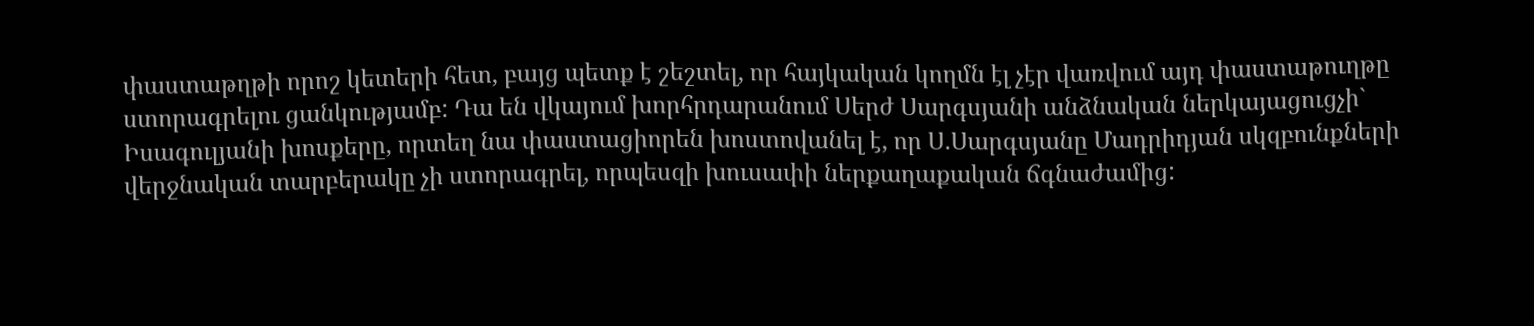փաստաթղթի որոշ կետերի հետ, բայց պետք է շեշտել, որ հայկական կողմն էլ չէր վառվում այդ փաստաթուղթը ստորագրելու ցանկությամբ: Դա են վկայում խորհրդարանում Սերժ Սարգսյանի անձնական ներկայացուցչի` Իսագուլյանի խոսքերը, որտեղ նա փաստացիորեն խոստովանել է, որ Ս.Սարգսյանը Մադրիդյան սկզբունքների վերջնական տարբերակը չի ստորագրել, որպեսզի խուսափի ներքաղաքական ճգնաժամից: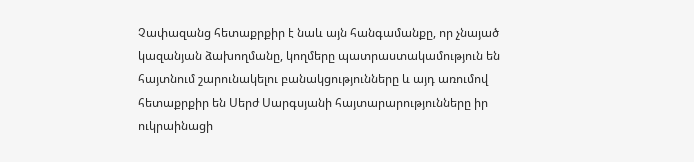Չափազանց հետաքրքիր է նաև այն հանգամանքը, որ չնայած կազանյան ձախողմանը, կողմերը պատրաստակամություն են հայտնում շարունակելու բանակցությունները և այդ առումով հետաքրքիր են Սերժ Սարգսյանի հայտարարությունները իր ուկրաինացի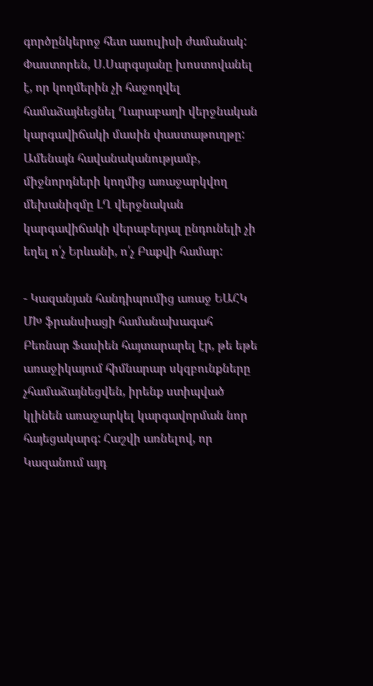գործընկերոջ հետ ասուլիսի ժամանակ: Փաստորեն, Ս.Սարգսյանը խոստովանել է, որ կողմերին չի հաջողվել համաձայնեցնել Ղարաբաղի վերջնական կարգավիճակի մասին փաստաթուղթը: Ամենայն հավանականությամբ, միջնորդների կողմից առաջարկվող մեխանիզմը ԼՂ վերջնական կարգավիճակի վերաբերյալ ընդունելի չի եղել ո՛չ Երևանի, ո՛չ Բաքվի համար:

- Կազանյան հանդիպումից առաջ ԵԱՀԿ ՄԽ ֆրանսիացի համանախագահ Բեռնար Ֆասիեն հայտարարել էր, թե եթե առաջիկայում հիմնարար սկզբունքները չհամաձայնեցվեն, իրենք ստիպված կլինեն առաջարկել կարգավորման նոր հայեցակարգ: Հաշվի առնելով, որ Կազանում այդ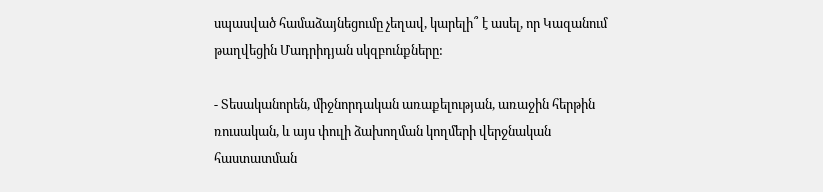սպասված համաձայնեցումը չեղավ, կարելի՞ է ասել, որ Կազանում թաղվեցին Մադրիդյան սկզբունքները:

- Տեսականորեն, միջնորդական առաքելության, առաջին հերթին ռուսական, և այս փուլի ձախողման կողմերի վերջնական հաստատման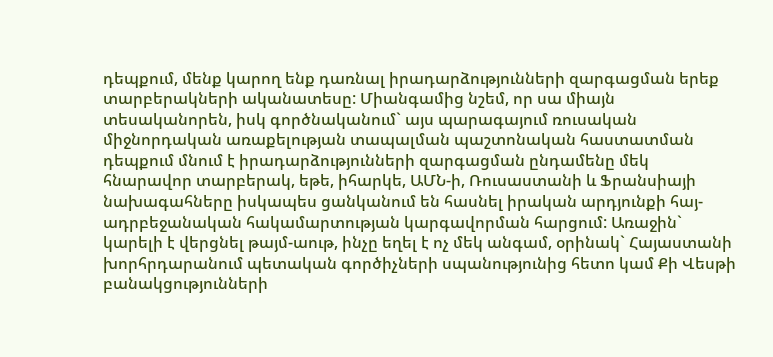դեպքում, մենք կարող ենք դառնալ իրադարձությունների զարգացման երեք տարբերակների ականատեսը: Միանգամից նշեմ, որ սա միայն տեսականորեն, իսկ գործնականում` այս պարագայում ռուսական միջնորդական առաքելության տապալման պաշտոնական հաստատման դեպքում մնում է իրադարձությունների զարգացման ընդամենը մեկ հնարավոր տարբերակ, եթե, իհարկե, ԱՄՆ-ի, Ռուսաստանի և Ֆրանսիայի նախագահները իսկապես ցանկանում են հասնել իրական արդյունքի հայ-ադրբեջանական հակամարտության կարգավորման հարցում: Առաջին` կարելի է վերցնել թայմ-աութ, ինչը եղել է ոչ մեկ անգամ, օրինակ` Հայաստանի խորհրդարանում պետական գործիչների սպանությունից հետո կամ Քի Վեսթի բանակցությունների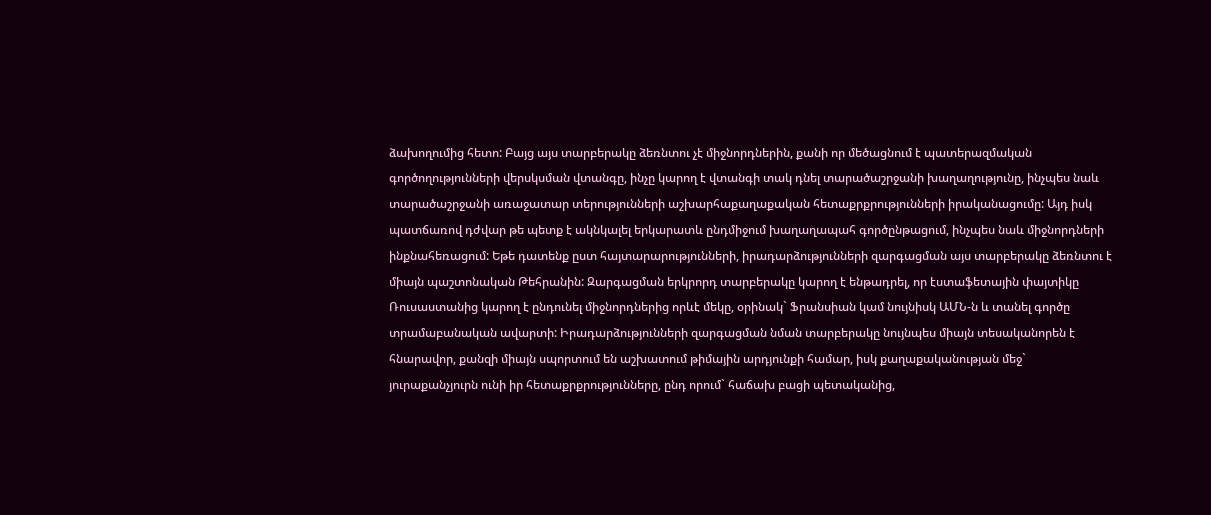ձախողումից հետո: Բայց այս տարբերակը ձեռնտու չէ միջնորդներին, քանի որ մեծացնում է պատերազմական գործողությունների վերսկսման վտանգը, ինչը կարող է վտանգի տակ դնել տարածաշրջանի խաղաղությունը, ինչպես նաև տարածաշրջանի առաջատար տերությունների աշխարհաքաղաքական հետաքրքրությունների իրականացումը: Այդ իսկ պատճառով դժվար թե պետք է ակնկալել երկարատև ընդմիջում խաղաղապահ գործընթացում, ինչպես նաև միջնորդների ինքնահեռացում: Եթե դատենք ըստ հայտարարությունների, իրադարձությունների զարգացման այս տարբերակը ձեռնտու է միայն պաշտոնական Թեհրանին: Զարգացման երկրորդ տարբերակը կարող է ենթադրել, որ էստաֆետային փայտիկը Ռուսաստանից կարող է ընդունել միջնորդներից որևէ մեկը, օրինակ` Ֆրանսիան կամ նույնիսկ ԱՄՆ-ն և տանել գործը տրամաբանական ավարտի: Իրադարձությունների զարգացման նման տարբերակը նույնպես միայն տեսականորեն է հնարավոր, քանզի միայն սպորտում են աշխատում թիմային արդյունքի համար, իսկ քաղաքականության մեջ` յուրաքանչյուրն ունի իր հետաքրքրությունները, ընդ որում` հաճախ բացի պետականից,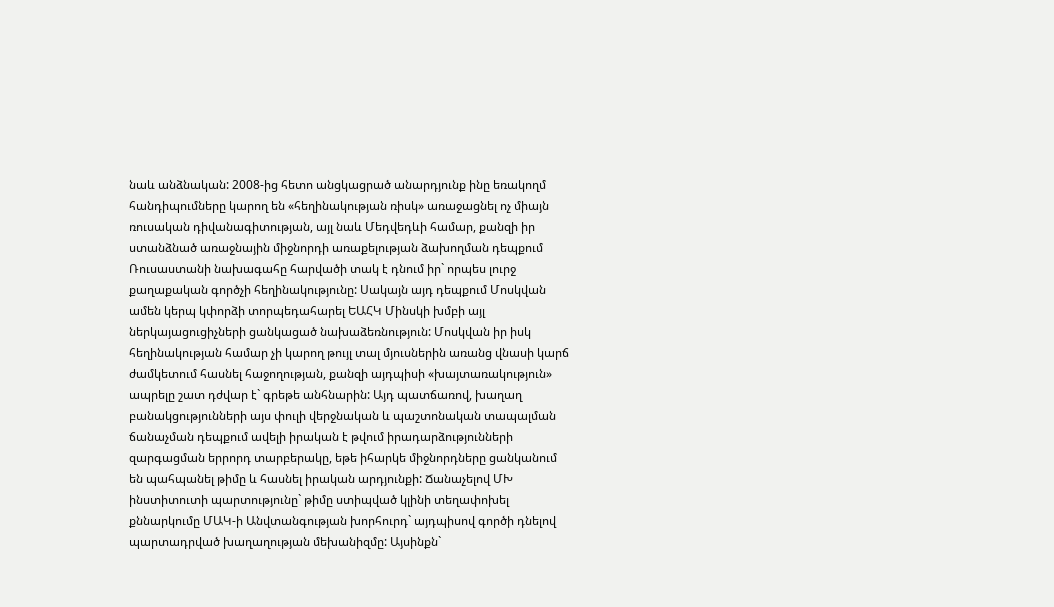նաև անձնական: 2008-ից հետո անցկացրած անարդյունք ինը եռակողմ հանդիպումները կարող են «հեղինակության ռիսկ» առաջացնել ոչ միայն ռուսական դիվանագիտության, այլ նաև Մեդվեդևի համար, քանզի իր ստանձնած առաջնային միջնորդի առաքելության ձախողման դեպքում Ռուսաստանի նախագահը հարվածի տակ է դնում իր` որպես լուրջ քաղաքական գործչի հեղինակությունը: Սակայն այդ դեպքում Մոսկվան ամեն կերպ կփորձի տորպեդահարել ԵԱՀԿ Մինսկի խմբի այլ ներկայացուցիչների ցանկացած նախաձեռնություն: Մոսկվան իր իսկ հեղինակության համար չի կարող թույլ տալ մյուսներին առանց վնասի կարճ ժամկետում հասնել հաջողության, քանզի այդպիսի «խայտառակություն» ապրելը շատ դժվար է` գրեթե անհնարին: Այդ պատճառով, խաղաղ բանակցությունների այս փուլի վերջնական և պաշտոնական տապալման ճանաչման դեպքում ավելի իրական է թվում իրադարձությունների զարգացման երրորդ տարբերակը, եթե իհարկե միջնորդները ցանկանում են պահպանել թիմը և հասնել իրական արդյունքի: Ճանաչելով ՄԽ ինստիտուտի պարտությունը` թիմը ստիպված կլինի տեղափոխել քննարկումը ՄԱԿ-ի Անվտանգության խորհուրդ` այդպիսով գործի դնելով պարտադրված խաղաղության մեխանիզմը: Այսինքն`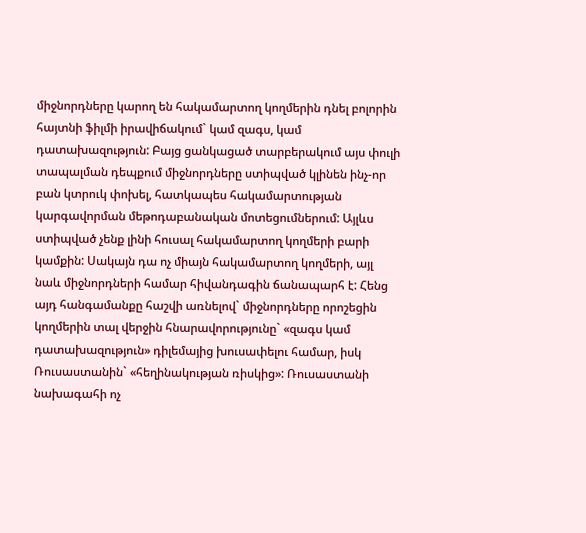միջնորդները կարող են հակամարտող կողմերին դնել բոլորին հայտնի ֆիլմի իրավիճակում` կամ զագս, կամ դատախազություն: Բայց ցանկացած տարբերակում այս փուլի տապալման դեպքում միջնորդները ստիպված կլինեն ինչ-որ բան կտրուկ փոխել, հատկապես հակամարտության կարգավորման մեթոդաբանական մոտեցումներում: Այլևս ստիպված չենք լինի հուսալ հակամարտող կողմերի բարի կամքին: Սակայն դա ոչ միայն հակամարտող կողմերի, այլ նաև միջնորդների համար հիվանդագին ճանապարհ է: Հենց այդ հանգամանքը հաշվի առնելով` միջնորդները որոշեցին կողմերին տալ վերջին հնարավորությունը` «զագս կամ դատախազություն» դիլեմայից խուսափելու համար, իսկ Ռուսաստանին` «հեղինակության ռիսկից»: Ռուսաստանի նախագահի ոչ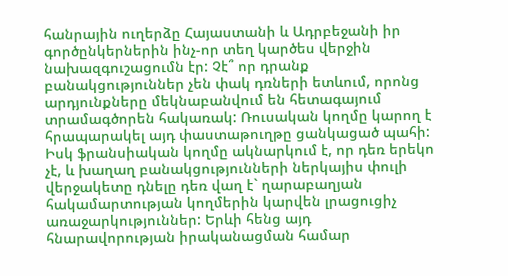հանրային ուղերձը Հայաստանի և Ադրբեջանի իր գործընկերներին ինչ-որ տեղ կարծես վերջին նախազգուշացումն էր: Չէ՞ որ դրանք բանակցություններ չեն փակ դռների ետևում, որոնց արդյունքները մեկնաբանվում են հետագայում տրամագծորեն հակառակ: Ռուսական կողմը կարող է հրապարակել այդ փաստաթուղթը ցանկացած պահի: Իսկ ֆրանսիական կողմը ակնարկում է, որ դեռ երեկո չէ, և խաղաղ բանակցությունների ներկայիս փուլի վերջակետը դնելը դեռ վաղ է` ղարաբաղյան հակամարտության կողմերին կարվեն լրացուցիչ առաջարկություններ: Երևի հենց այդ հնարավորության իրականացման համար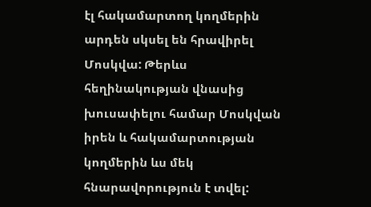էլ հակամարտող կողմերին արդեն սկսել են հրավիրել Մոսկվա: Թերևս հեղինակության վնասից խուսափելու համար Մոսկվան իրեն և հակամարտության կողմերին ևս մեկ հնարավորություն է տվել: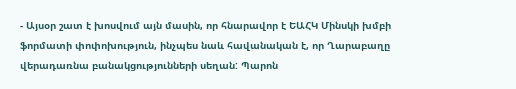- Այսօր շատ է խոսվում այն մասին, որ հնարավոր է ԵԱՀԿ Մինսկի խմբի ֆորմատի փոփոխություն, ինչպես նաև հավանական է, որ Ղարաբաղը վերադառնա բանակցությունների սեղան: Պարոն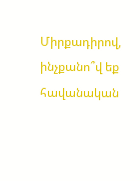Միրքադիրով, ինչքանո՞վ եք հավանական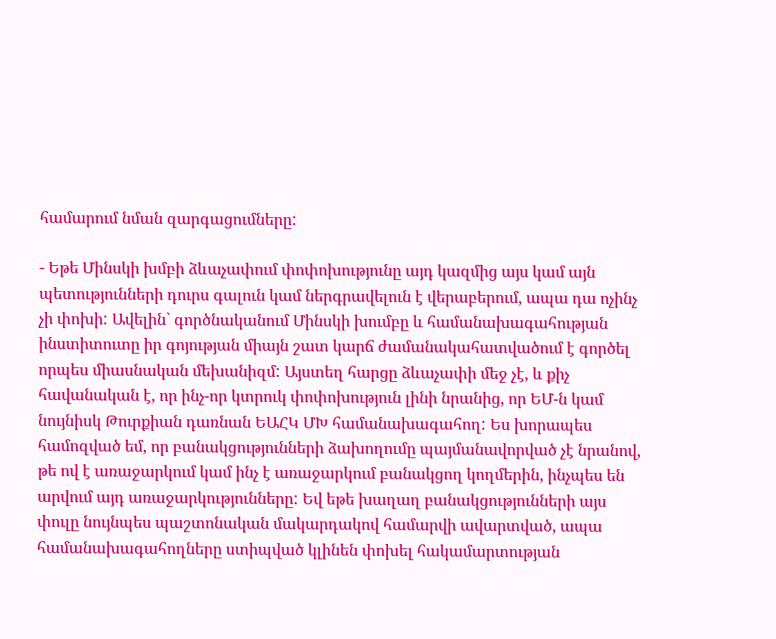համարում նման զարգացումները:

- Եթե Մինսկի խմբի ձևաչափում փոփոխությունը այդ կազմից այս կամ այն պետությունների դուրս գալուն կամ ներգրավելուն է վերաբերում, ապա դա ոչինչ չի փոխի: Ավելին` գործնականում Մինսկի խումբը և համանախագահության ինստիտուտը իր գոյության միայն շատ կարճ ժամանակահատվածում է գործել որպես միասնական մեխանիզմ: Այստեղ հարցը ձևաչափի մեջ չէ, և քիչ հավանական է, որ ինչ-որ կտրուկ փոփոխություն լինի նրանից, որ ԵՄ-ն կամ նույնիսկ Թուրքիան դառնան ԵԱՀԿ ՄԽ համանախագահող: Ես խորապես համոզված եմ, որ բանակցությունների ձախողումը պայմանավորված չէ նրանով, թե ով է առաջարկում կամ ինչ է առաջարկում բանակցող կողմերին, ինչպես են արվում այդ առաջարկությունները: Եվ եթե խաղաղ բանակցությունների այս փուլը նույնպես պաշտոնական մակարդակով համարվի ավարտված, ապա համանախագահողները ստիպված կլինեն փոխել հակամարտության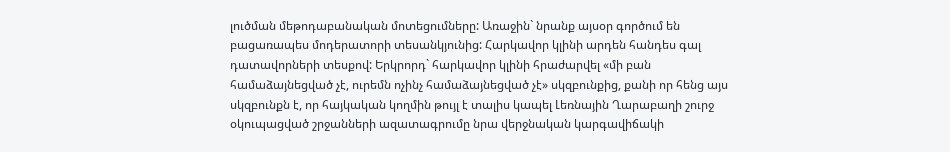լուծման մեթոդաբանական մոտեցումները: Առաջին` նրանք այսօր գործում են բացառապես մոդերատորի տեսանկյունից: Հարկավոր կլինի արդեն հանդես գալ դատավորների տեսքով: Երկրորդ` հարկավոր կլինի հրաժարվել «մի բան համաձայնեցված չէ, ուրեմն ոչինչ համաձայնեցված չէ» սկզբունքից, քանի որ հենց այս սկզբունքն է, որ հայկական կողմին թույլ է տալիս կապել Լեռնային Ղարաբաղի շուրջ օկուպացված շրջանների ազատագրումը նրա վերջնական կարգավիճակի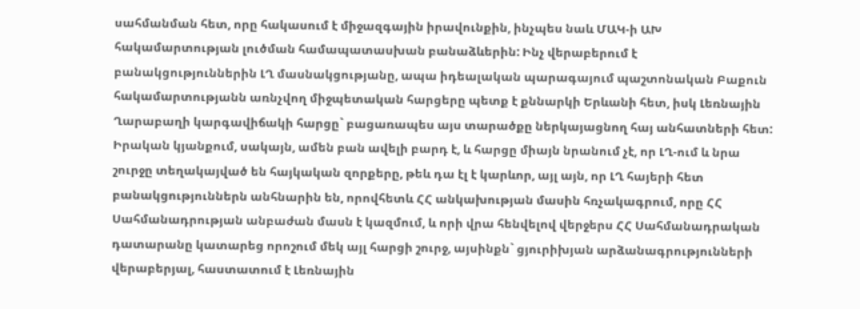սահմանման հետ, որը հակասում է միջազգային իրավունքին, ինչպես նաև ՄԱԿ-ի ԱԽ հակամարտության լուծման համապատասխան բանաձևերին: Ինչ վերաբերում է բանակցություններին ԼՂ մասնակցությանը, ապա իդեալական պարագայում պաշտոնական Բաքուն հակամարտությանն առնչվող միջպետական հարցերը պետք է քննարկի Երևանի հետ, իսկ Լեռնային Ղարաբաղի կարգավիճակի հարցը` բացառապես այս տարածքը ներկայացնող հայ անհատների հետ: Իրական կյանքում, սակայն, ամեն բան ավելի բարդ է, և հարցը միայն նրանում չէ, որ ԼՂ-ում և նրա շուրջը տեղակայված են հայկական զորքերը, թեև դա էլ է կարևոր, այլ այն, որ ԼՂ հայերի հետ բանակցություններն անհնարին են, որովհետև ՀՀ անկախության մասին հռչակագրում, որը ՀՀ Սահմանադրության անբաժան մասն է կազմում, և որի վրա հենվելով վերջերս ՀՀ Սահմանադրական դատարանը կատարեց որոշում մեկ այլ հարցի շուրջ, այսինքն` ցյուրիխյան արձանագրությունների վերաբերյալ, հաստատում է Լեռնային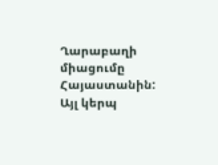Ղարաբաղի միացումը Հայաստանին: Այլ կերպ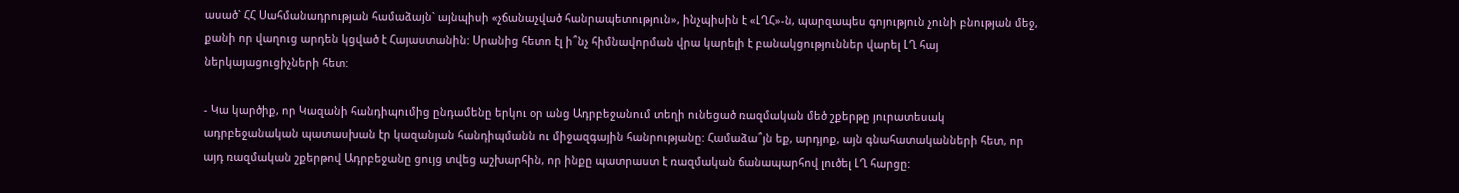ասած` ՀՀ Սահմանադրության համաձայն` այնպիսի «չճանաչված հանրապետություն», ինչպիսին է «ԼՂՀ»-ն, պարզապես գոյություն չունի բնության մեջ, քանի որ վաղուց արդեն կցված է Հայաստանին: Սրանից հետո էլ ի՞նչ հիմնավորման վրա կարելի է բանակցություններ վարել ԼՂ հայ ներկայացուցիչների հետ:

- Կա կարծիք, որ Կազանի հանդիպումից ընդամենը երկու օր անց Ադրբեջանում տեղի ունեցած ռազմական մեծ շքերթը յուրատեսակ ադրբեջանական պատասխան էր կազանյան հանդիպմանն ու միջազգային հանրությանը: Համաձա՞յն եք, արդյոք, այն գնահատականների հետ, որ այդ ռազմական շքերթով Ադրբեջանը ցույց տվեց աշխարհին, որ ինքը պատրաստ է ռազմական ճանապարհով լուծել ԼՂ հարցը: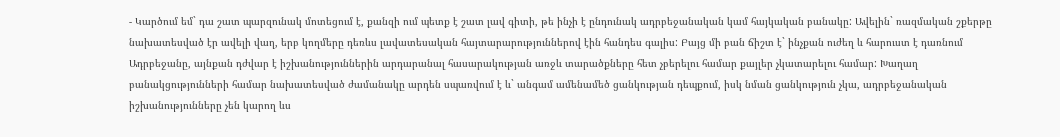- Կարծում եմ` դա շատ պարզունակ մոտեցում է, քանզի ում պետք է շատ լավ գիտի, թե ինչի է ընդունակ ադրբեջանական կամ հայկական բանակը: Ավելին` ռազմական շքերթը նախատեսված էր ավելի վաղ, երբ կողմերը դեռևս լավատեսական հայտարարություններով էին հանդես գալիս: Բայց մի բան ճիշտ է` ինչքան ուժեղ և հարուստ է դառնում Ադրբեջանը, այնքան դժվար է իշխանություններին արդարանալ հասարակության առջև տարածքները հետ չբերելու համար քայլեր չկատարելու համար: Խաղաղ բանակցությունների համար նախատեսված ժամանակը արդեն սպառվում է և` անգամ ամենամեծ ցանկության դեպքում, իսկ նման ցանկություն չկա, ադրբեջանական իշխանությունները չեն կարող ևս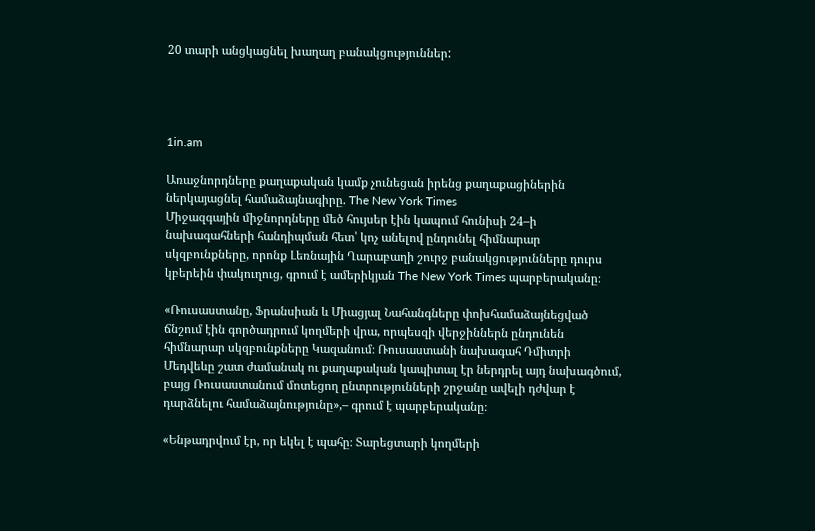20 տարի անցկացնել խաղաղ բանակցություններ:




1in.am

Առաջնորդները քաղաքական կամք չունեցան իրենց քաղաքացիներին ներկայացնել համաձայնագիրը. The New York Times
Միջազգային միջնորդները մեծ հույսեր էին կապում հունիսի 24–ի նախագահների հանդիպման հետ՝ կոչ անելով ընդունել հիմնարար սկզբունքները, որոնք Լեռնային Ղարաբաղի շուրջ բանակցությունները դուրս կբերեին փակուղուց, գրում է ամերիկյան The New York Times պարբերականը։

«Ռուսաստանը, Ֆրանսիան և Միացյալ Նահանգները փոխհամաձայնեցված ճնշում էին գործադրում կողմերի վրա, որպեսզի վերջիններն ընդունեն հիմնարար սկզբունքները Կազանում։ Ռուսաստանի նախագահ Դմիտրի Մեդվեևը շատ ժամանակ ու քաղաքական կապիտալ էր ներդրել այդ նախագծում, բայց Ռուսաստանում մոտեցող ընտրությունների շրջանը ավելի դժվար է դարձնելու համաձայնությունը»,– գրում է պարբերականը։

«Ենթադրվում էր, որ եկել է պահը։ Տարեցտարի կողմերի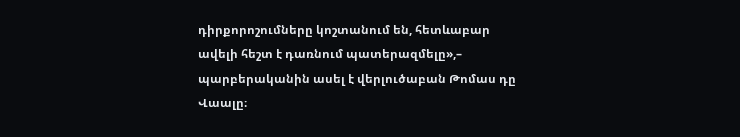դիրքորոշումները կոշտանում են, հետևաբար ավելի հեշտ է դառնում պատերազմելը»,– պարբերականին ասել է վերլուծաբան Թոմաս դը Վաալը։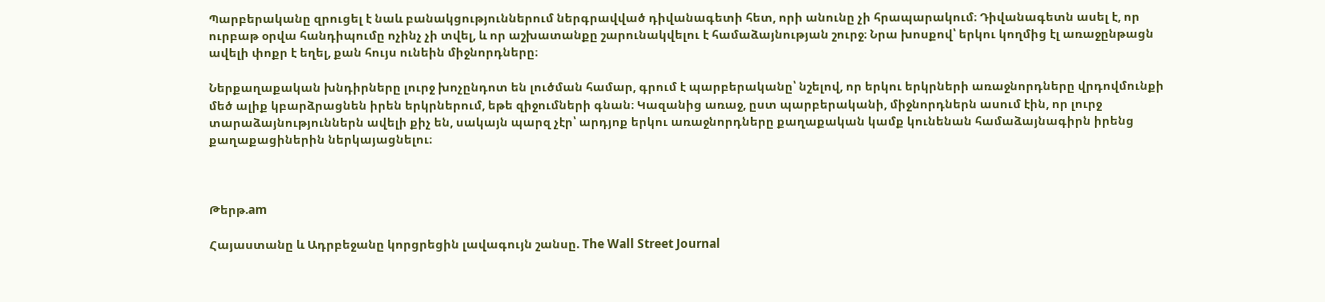Պարբերականը զրուցել է նաև բանակցություններում ներգրավված դիվանագետի հետ, որի անունը չի հրապարակում։ Դիվանագետն ասել է, որ ուրբաթ օրվա հանդիպումը ոչինչ չի տվել, և որ աշխատանքը շարունակվելու է համաձայնության շուրջ։ Նրա խոսքով՝ երկու կողմից էլ առաջընթացն ավելի փոքր է եղել, քան հույս ունեին միջնորդները։

Ներքաղաքական խնդիրները լուրջ խոչընդոտ են լուծման համար, գրում է պարբերականը՝ նշելով, որ երկու երկրների առաջնորդները վրդովմունքի մեծ ալիք կբարձրացնեն իրեն երկրներում, եթե զիջումների գնան։ Կազանից առաջ, ըստ պարբերականի, միջնորդներն ասում էին, որ լուրջ տարաձայնություններն ավելի քիչ են, սակայն պարզ չէր՝ արդյոք երկու առաջնորդները քաղաքական կամք կունենան համաձայնագիրն իրենց քաղաքացիներին ներկայացնելու։



Թերթ.am

Հայաստանը և Ադրբեջանը կորցրեցին լավագույն շանսը. The Wall Street Journal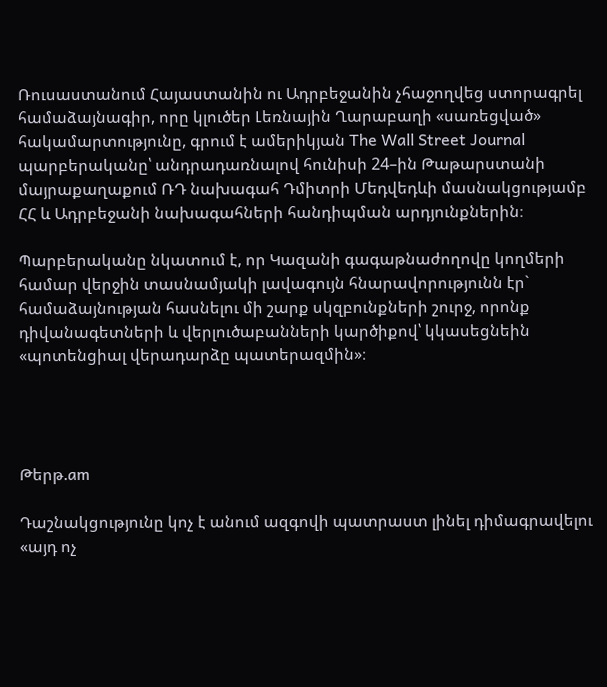Ռուսաստանում Հայաստանին ու Ադրբեջանին չհաջողվեց ստորագրել համաձայնագիր, որը կլուծեր Լեռնային Ղարաբաղի «սառեցված» հակամարտությունը, գրում է ամերիկյան The Wall Street Journal պարբերականը՝ անդրադառնալով հունիսի 24–ին Թաթարստանի մայրաքաղաքում ՌԴ նախագահ Դմիտրի Մեդվեդևի մասնակցությամբ ՀՀ և Ադրբեջանի նախագահների հանդիպման արդյունքներին։

Պարբերականը նկատում է, որ Կազանի գագաթնաժողովը կողմերի համար վերջին տասնամյակի լավագույն հնարավորությունն էր` համաձայնության հասնելու մի շարք սկզբունքների շուրջ, որոնք դիվանագետների և վերլուծաբանների կարծիքով՝ կկասեցնեին «պոտենցիալ վերադարձը պատերազմին»։




Թերթ.am

Դաշնակցությունը կոչ է անում ազգովի պատրաստ լինել դիմագրավելու «այդ ոչ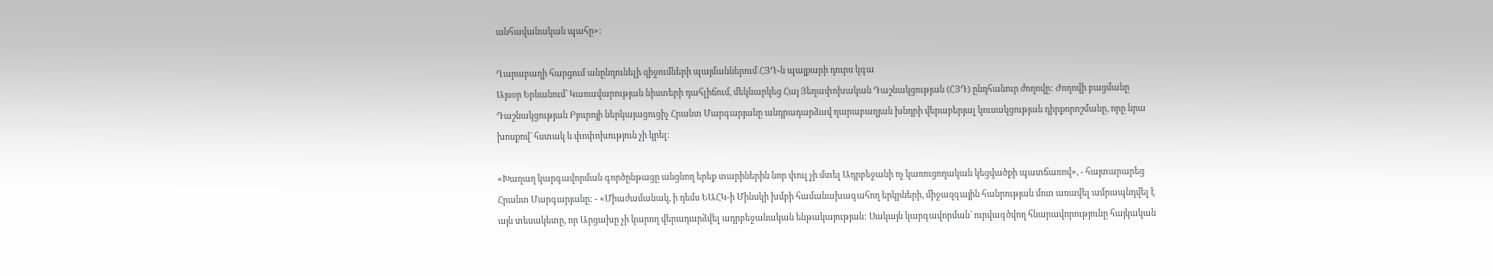անհավանական պահը»:

Ղարաբաղի հարցում անընդունելի զիջումների պայմաններում ՀՅԴ-ն պայքարի դուրս կգա
Այսօր Երևանում` Կառավարության նիստերի դահլիճում, մեկնարկեց Հայ Յեղափոխական Դաշնակցության (ՀՅԴ) ընդհանուր ժողովը: Ժողովի բացմանը Դաշնակցության Բյուրոյի ներկայացուցիչ Հրանտ Մարգարյանը անդրադարձավ ղարաբաղյան խնդրի վերաբերյալ կուսակցության դիրքորոշմանը, որը նրա խոսքով` հստակ և փոփոխություն չի կրել:

«Խաղաղ կարգավորման գործընթացը անցնող երեք տարիներին նոր փուլ չի մտել Ադրբեջանի ոչ կառուցողական կեցվածքի պատճառով», - հայտարարեց Հրանտ Մարգարյանը: - «Միաժամանակ, ի դեմս ԵԱՀԿ-ի Մինսկի խմբի համանախագահող երկրների, միջազգային հանրության մոտ առավել ամրապնդվել է այն տեսակետը, որ Արցախը չի կարող վերադարձվել ադրբեջանական ենթակայության: Սակայն կարգավորման` ուրվագծվող հնարավորությունը հայկական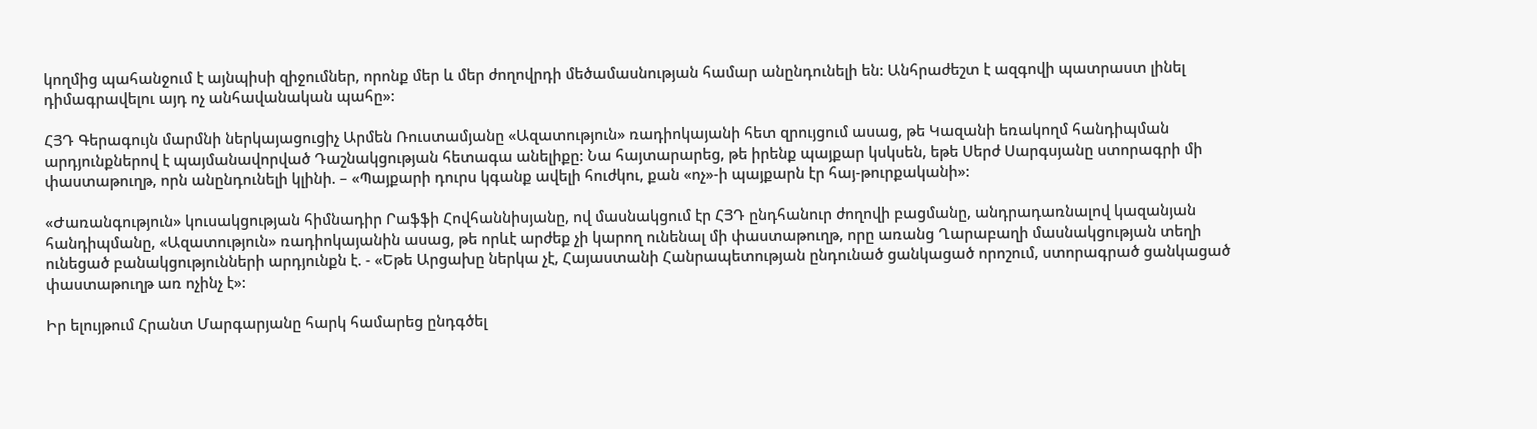կողմից պահանջում է այնպիսի զիջումներ, որոնք մեր և մեր ժողովրդի մեծամասնության համար անընդունելի են: Անհրաժեշտ է ազգովի պատրաստ լինել դիմագրավելու այդ ոչ անհավանական պահը»:

ՀՅԴ Գերագույն մարմնի ներկայացուցիչ Արմեն Ռուստամյանը «Ազատություն» ռադիոկայանի հետ զրույցում ասաց, թե Կազանի եռակողմ հանդիպման արդյունքներով է պայմանավորված Դաշնակցության հետագա անելիքը: Նա հայտարարեց, թե իրենք պայքար կսկսեն, եթե Սերժ Սարգսյանը ստորագրի մի փաստաթուղթ, որն անընդունելի կլինի. – «Պայքարի դուրս կգանք ավելի հուժկու, քան «ոչ»-ի պայքարն էր հայ-թուրքականի»:

«Ժառանգություն» կուսակցության հիմնադիր Րաֆֆի Հովհաննիսյանը, ով մասնակցում էր ՀՅԴ ընդհանուր ժողովի բացմանը, անդրադառնալով կազանյան հանդիպմանը, «Ազատություն» ռադիոկայանին ասաց, թե որևէ արժեք չի կարող ունենալ մի փաստաթուղթ, որը առանց Ղարաբաղի մասնակցության տեղի ունեցած բանակցությունների արդյունքն է. - «Եթե Արցախը ներկա չէ, Հայաստանի Հանրապետության ընդունած ցանկացած որոշում, ստորագրած ցանկացած փաստաթուղթ առ ոչինչ է»:

Իր ելույթում Հրանտ Մարգարյանը հարկ համարեց ընդգծել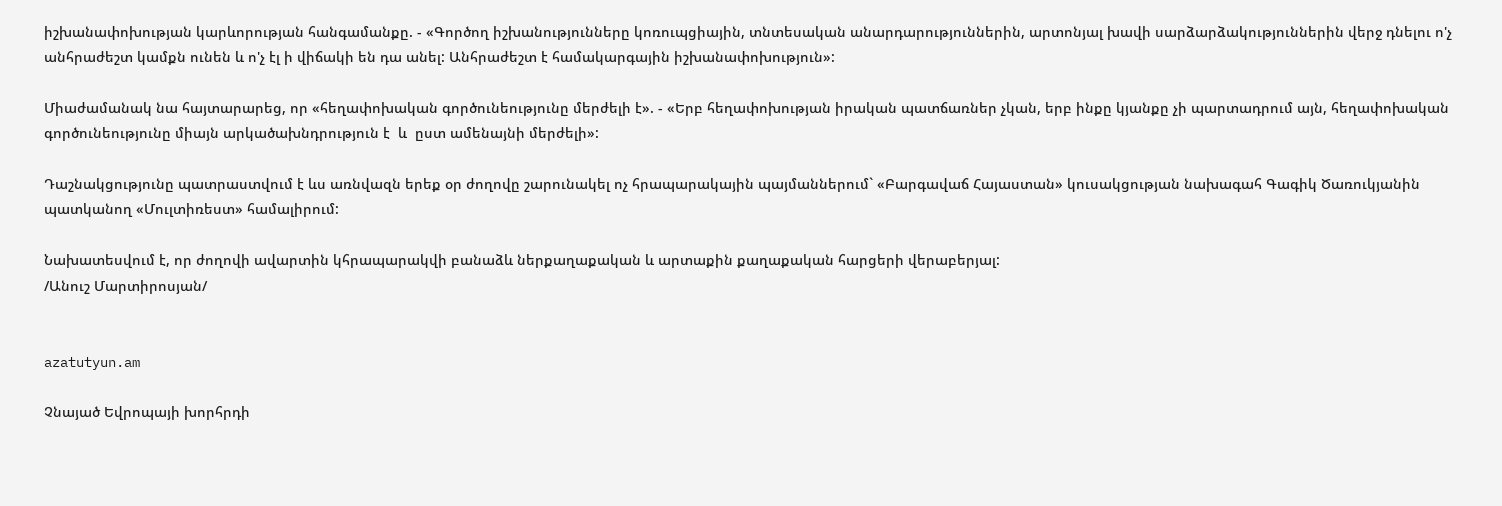իշխանափոխության կարևորության հանգամանքը. - «Գործող իշխանությունները կոռուպցիային, տնտեսական անարդարություններին, արտոնյալ խավի սարձարձակություններին վերջ դնելու ո'չ անհրաժեշտ կամքն ունեն և ո'չ էլ ի վիճակի են դա անել: Անհրաժեշտ է համակարգային իշխանափոխություն»:

Միաժամանակ նա հայտարարեց, որ «հեղափոխական գործունեությունը մերժելի է». - «Երբ հեղափոխության իրական պատճառներ չկան, երբ ինքը կյանքը չի պարտադրում այն, հեղափոխական գործունեությունը միայն արկածախնդրություն է  և  ըստ ամենայնի մերժելի»:

Դաշնակցությունը պատրաստվում է ևս առնվազն երեք օր ժողովը շարունակել ոչ հրապարակային պայմաններում` «Բարգավաճ Հայաստան» կուսակցության նախագահ Գագիկ Ծառուկյանին պատկանող «Մուլտիռեստ» համալիրում:

Նախատեսվում է, որ ժողովի ավարտին կհրապարակվի բանաձև ներքաղաքական և արտաքին քաղաքական հարցերի վերաբերյալ:
/Անուշ Մարտիրոսյան/


azatutyun.am

Չնայած Եվրոպայի խորհրդի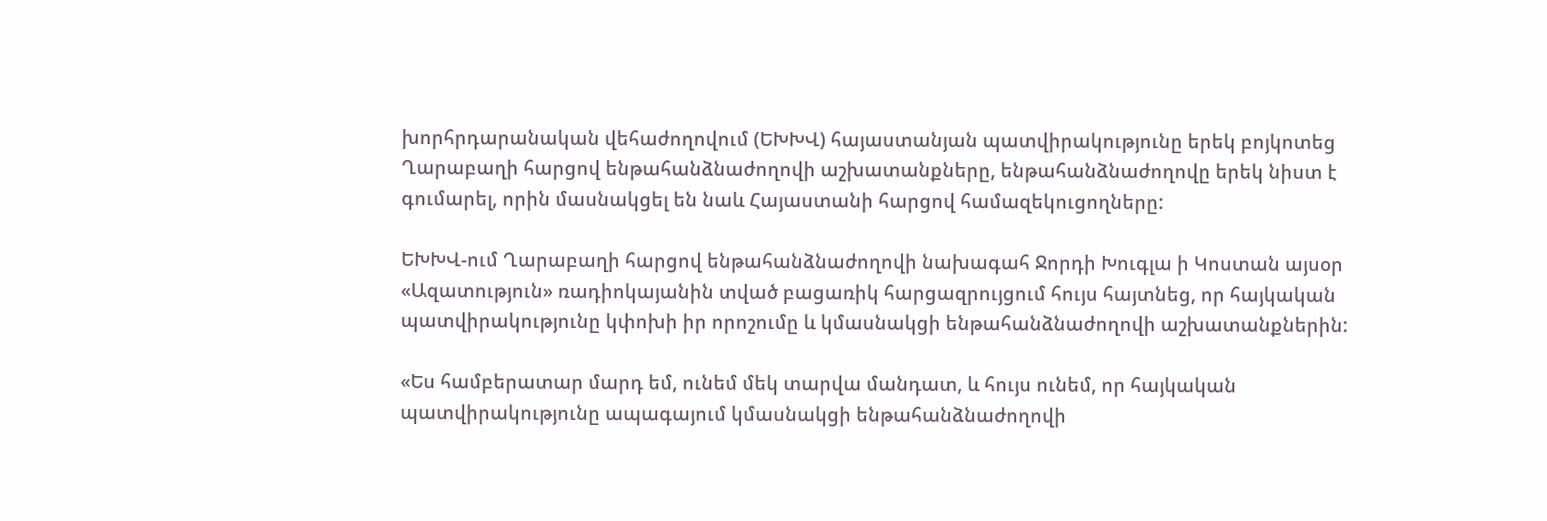խորհրդարանական վեհաժողովում (ԵԽԽՎ) հայաստանյան պատվիրակությունը երեկ բոյկոտեց Ղարաբաղի հարցով ենթահանձնաժողովի աշխատանքները, ենթահանձնաժողովը երեկ նիստ է գումարել, որին մասնակցել են նաև Հայաստանի հարցով համազեկուցողները:

ԵԽԽՎ-ում Ղարաբաղի հարցով ենթահանձնաժողովի նախագահ Ջորդի Խուգլա ի Կոստան այսօր «Ազատություն» ռադիոկայանին տված բացառիկ հարցազրույցում հույս հայտնեց, որ հայկական պատվիրակությունը կփոխի իր որոշումը և կմասնակցի ենթահանձնաժողովի աշխատանքներին:

«Ես համբերատար մարդ եմ, ունեմ մեկ տարվա մանդատ, և հույս ունեմ, որ հայկական պատվիրակությունը ապագայում կմասնակցի ենթահանձնաժողովի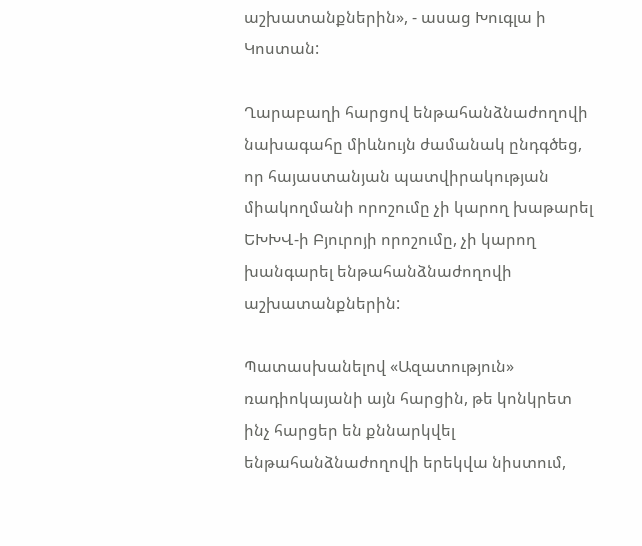աշխատանքներին», - ասաց Խուգլա ի Կոստան:

Ղարաբաղի հարցով ենթահանձնաժողովի նախագահը միևնույն ժամանակ ընդգծեց, որ հայաստանյան պատվիրակության միակողմանի որոշումը չի կարող խաթարել ԵԽԽՎ-ի Բյուրոյի որոշումը, չի կարող խանգարել ենթահանձնաժողովի աշխատանքներին:

Պատասխանելով «Ազատություն» ռադիոկայանի այն հարցին, թե կոնկրետ ինչ հարցեր են քննարկվել ենթահանձնաժողովի երեկվա նիստում,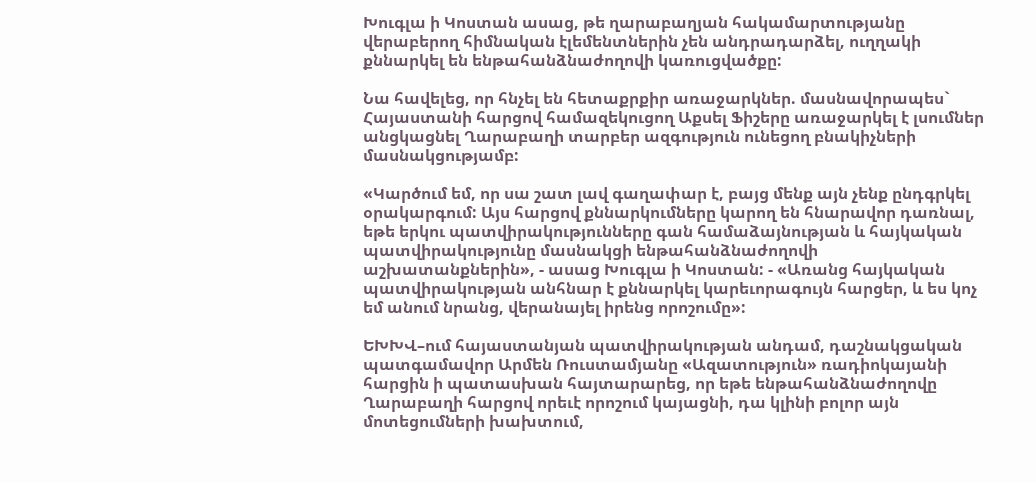Խուգլա ի Կոստան ասաց, թե ղարաբաղյան հակամարտությանը վերաբերող հիմնական էլեմենտներին չեն անդրադարձել, ուղղակի քննարկել են ենթահանձնաժողովի կառուցվածքը:

Նա հավելեց, որ հնչել են հետաքրքիր առաջարկներ. մասնավորապես` Հայաստանի հարցով համազեկուցող Աքսել Ֆիշերը առաջարկել է լսումներ անցկացնել Ղարաբաղի տարբեր ազգություն ունեցող բնակիչների մասնակցությամբ:

«Կարծում եմ, որ սա շատ լավ գաղափար է, բայց մենք այն չենք ընդգրկել օրակարգում: Այս հարցով քննարկումները կարող են հնարավոր դառնալ, եթե երկու պատվիրակությունները գան համաձայնության և հայկական պատվիրակությունը մասնակցի ենթահանձնաժողովի աշխատանքներին», - ասաց Խուգլա ի Կոստան: - «Առանց հայկական պատվիրակության անհնար է քննարկել կարեւորագույն հարցեր, և ես կոչ եմ անում նրանց, վերանայել իրենց որոշումը»:

ԵԽԽՎ–ում հայաստանյան պատվիրակության անդամ, դաշնակցական պատգամավոր Արմեն Ռուստամյանը «Ազատություն» ռադիոկայանի հարցին ի պատասխան հայտարարեց, որ եթե ենթահանձնաժողովը Ղարաբաղի հարցով որեւէ որոշում կայացնի, դա կլինի բոլոր այն մոտեցումների խախտում,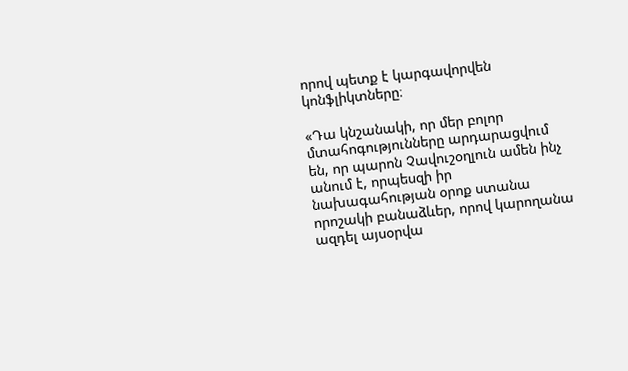որով պետք է կարգավորվեն կոնֆլիկտները։

«Դա կնշանակի, որ մեր բոլոր մտահոգությունները արդարացվում են, որ պարոն Չավուշօղլուն ամեն ինչ անում է, որպեսզի իր նախագահության օրոք ստանա որոշակի բանաձևեր, որով կարողանա ազդել այսօրվա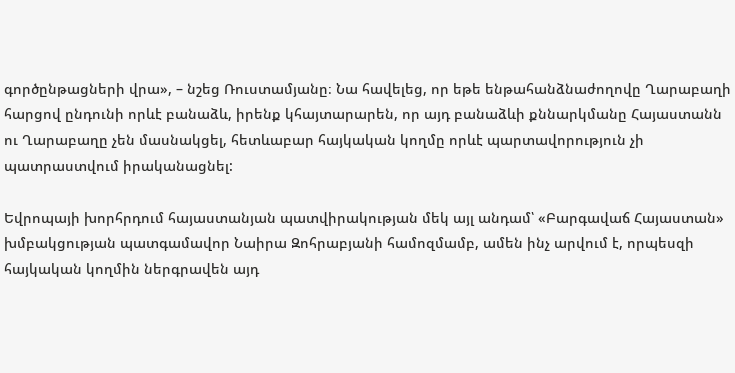գործընթացների վրա», – նշեց Ռուստամյանը։ Նա հավելեց, որ եթե ենթահանձնաժողովը Ղարաբաղի հարցով ընդունի որևէ բանաձև, իրենք կհայտարարեն, որ այդ բանաձևի քննարկմանը Հայաստանն ու Ղարաբաղը չեն մասնակցել, հետևաբար հայկական կողմը որևէ պարտավորություն չի պատրաստվում իրականացնել:

Եվրոպայի խորհրդում հայաստանյան պատվիրակության մեկ այլ անդամ՝ «Բարգավաճ Հայաստան» խմբակցության պատգամավոր Նաիրա Զոհրաբյանի համոզմամբ, ամեն ինչ արվում է, որպեսզի հայկական կողմին ներգրավեն այդ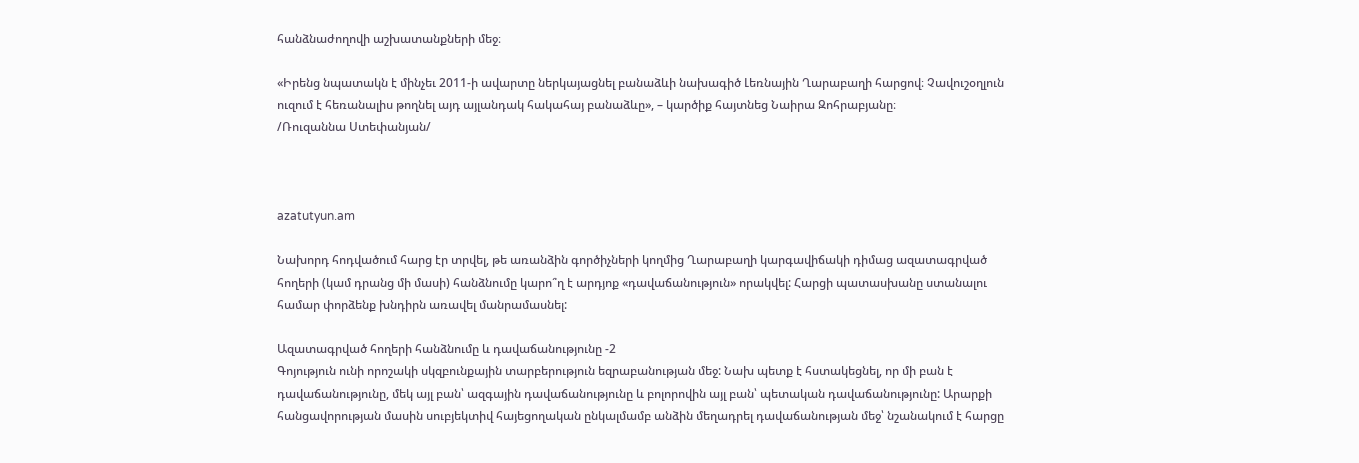հանձնաժողովի աշխատանքների մեջ։

«Իրենց նպատակն է մինչեւ 2011-ի ավարտը ներկայացնել բանաձևի նախագիծ Լեռնային Ղարաբաղի հարցով։ Չավուշօղլուն ուզում է հեռանալիս թողնել այդ այլանդակ հակահայ բանաձևը», – կարծիք հայտնեց Նաիրա Զոհրաբյանը։
/Ռուզաննա Ստեփանյան/



azatutyun.am

Նախորդ հոդվածում հարց էր տրվել, թե առանձին գործիչների կողմից Ղարաբաղի կարգավիճակի դիմաց ազատագրված հողերի (կամ դրանց մի մասի) հանձնումը կարո՞ղ է արդյոք «դավաճանություն» որակվել: Հարցի պատասխանը ստանալու համար փորձենք խնդիրն առավել մանրամասնել:

Ազատագրված հողերի հանձնումը և դավաճանությունը -2
Գոյություն ունի որոշակի սկզբունքային տարբերություն եզրաբանության մեջ: Նախ պետք է հստակեցնել, որ մի բան է դավաճանությունը, մեկ այլ բան՝ ազգային դավաճանությունը և բոլորովին այլ բան՝ պետական դավաճանությունը: Արարքի հանցավորության մասին սուբյեկտիվ հայեցողական ընկալմամբ անձին մեղադրել դավաճանության մեջ՝ նշանակում է հարցը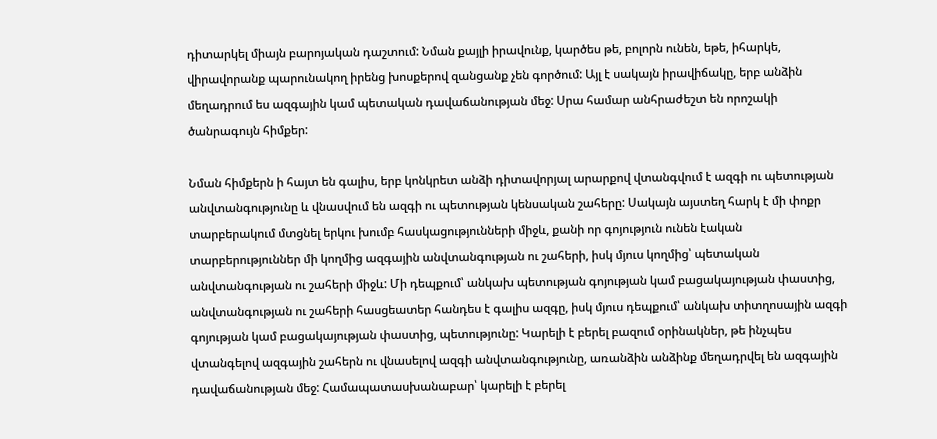դիտարկել միայն բարոյական դաշտում: Նման քայլի իրավունք, կարծես թե, բոլորն ունեն, եթե, իհարկե, վիրավորանք պարունակող իրենց խոսքերով զանցանք չեն գործում: Այլ է սակայն իրավիճակը, երբ անձին մեղադրում ես ազգային կամ պետական դավաճանության մեջ: Սրա համար անհրաժեշտ են որոշակի ծանրագույն հիմքեր:

Նման հիմքերն ի հայտ են գալիս, երբ կոնկրետ անձի դիտավորյալ արարքով վտանգվում է ազգի ու պետության անվտանգությունը և վնասվում են ազգի ու պետության կենսական շահերը: Սակայն այստեղ հարկ է մի փոքր տարբերակում մտցնել երկու խումբ հասկացությունների միջև, քանի որ գոյություն ունեն էական տարբերություններ մի կողմից ազգային անվտանգության ու շահերի, իսկ մյուս կողմից՝ պետական անվտանգության ու շահերի միջև: Մի դեպքում՝ անկախ պետության գոյության կամ բացակայության փաստից, անվտանգության ու շահերի հասցեատեր հանդես է գալիս ազգը, իսկ մյուս դեպքում՝ անկախ տիտղոսային ազգի գոյության կամ բացակայության փաստից, պետությունը: Կարելի է բերել բազում օրինակներ, թե ինչպես վտանգելով ազգային շահերն ու վնասելով ազգի անվտանգությունը, առանձին անձինք մեղադրվել են ազգային դավաճանության մեջ: Համապատասխանաբար՝ կարելի է բերել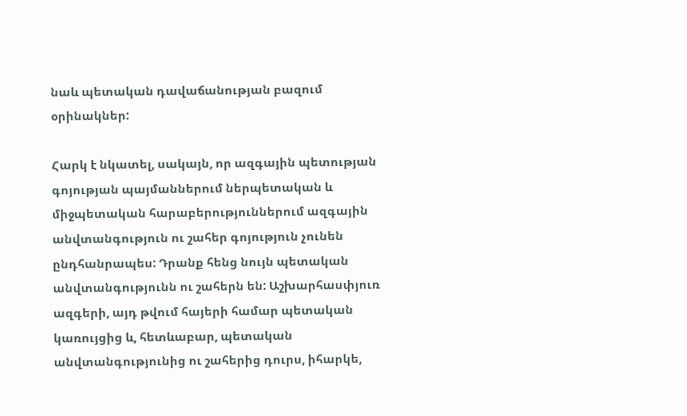նաև պետական դավաճանության բազում օրինակներ:

Հարկ է նկատել, սակայն, որ ազգային պետության գոյության պայմաններում ներպետական և միջպետական հարաբերություններում ազգային անվտանգություն ու շահեր գոյություն չունեն ընդհանրապես: Դրանք հենց նույն պետական անվտանգությունն ու շահերն են: Աշխարհասփյուռ ազգերի, այդ թվում հայերի համար պետական կառույցից և, հետևաբար, պետական անվտանգությունից ու շահերից դուրս, իհարկե,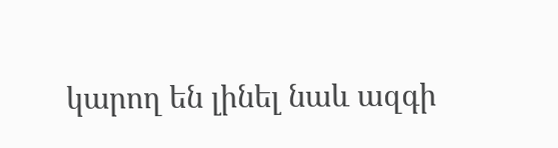կարող են լինել նաև ազգի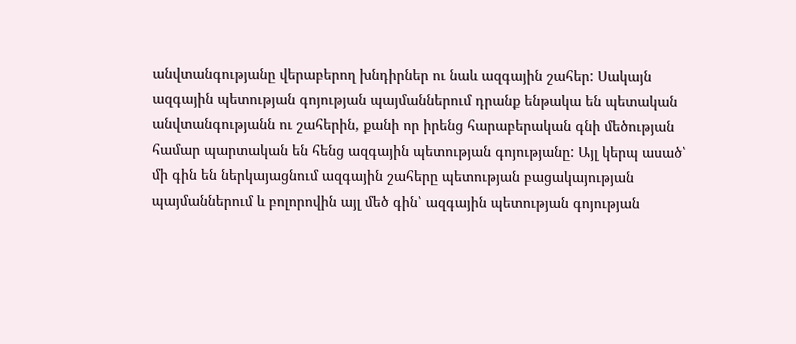անվտանգությանը վերաբերող խնդիրներ ու նաև ազգային շահեր: Սակայն ազգային պետության գոյության պայմաններում դրանք ենթակա են պետական անվտանգությանն ու շահերին, քանի որ իրենց հարաբերական գնի մեծության համար պարտական են հենց ազգային պետության գոյությանը: Այլ կերպ ասած՝ մի գին են ներկայացնում ազգային շահերը պետության բացակայության պայմաններում և բոլորովին այլ մեծ գին՝ ազգային պետության գոյության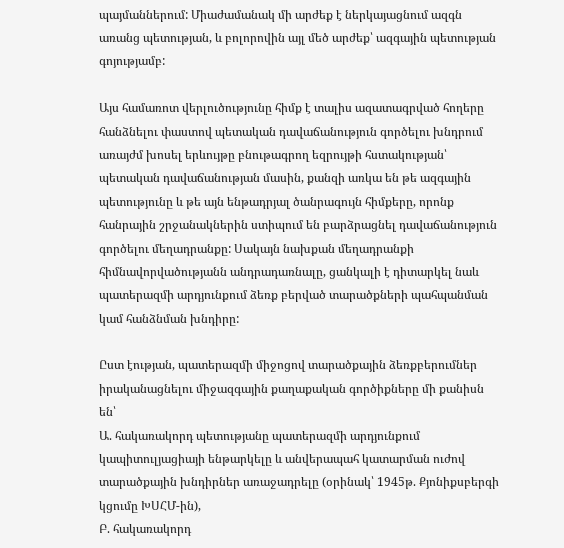պայմաններում: Միաժամանակ մի արժեք է ներկայացնում ազգն առանց պետության, և բոլորովին այլ մեծ արժեք՝ ազգային պետության գոյությամբ:

Այս համառոտ վերլուծությունը հիմք է տալիս ազատագրված հողերը հանձնելու փաստով պետական դավաճանություն գործելու խնդրում առայժմ խոսել երևույթը բնութագրող եզրույթի հստակության՝ պետական դավաճանության մասին, քանզի առկա են թե ազգային պետությունը և թե այն ենթադրյալ ծանրագույն հիմքերը, որոնք հանրային շրջանակներին ստիպում են բարձրացնել դավաճանություն գործելու մեղադրանքը: Սակայն նախքան մեղադրանքի հիմնավորվածությանն անդրադառնալը, ցանկալի է դիտարկել նաև պատերազմի արդյունքում ձեռք բերված տարածքների պահպանման կամ հանձնման խնդիրը:

Ըստ էության, պատերազմի միջոցով տարածքային ձեռքբերումներ իրականացնելու միջազգային քաղաքական գործիքները մի քանիսն են՝
Ա. հակառակորդ պետությանը պատերազմի արդյունքում կապիտուլյացիայի ենթարկելը և անվերապահ կատարման ուժով տարածքային խնդիրներ առաջադրելը (օրինակ՝ 1945թ. Քյոնիքսբերգի կցումը ԽՍՀՄ-ին),
Բ. հակառակորդ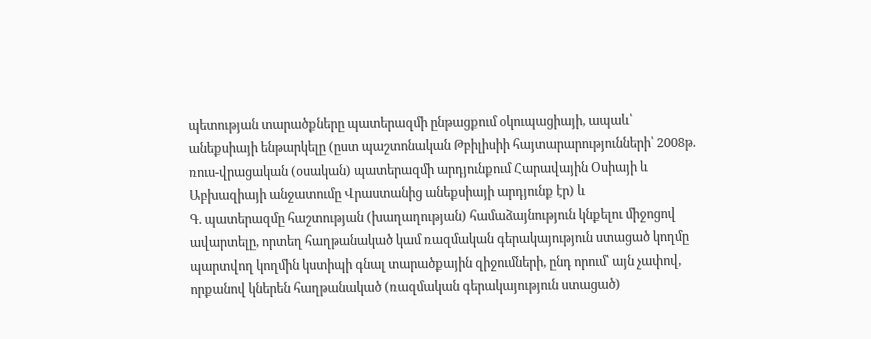պետության տարածքները պատերազմի ընթացքում օկուպացիայի, ապաև՝ անեքսիայի ենթարկելը (ըստ պաշտոնական Թբիլիսիի հայտարարությունների՝ 2008թ. ռուս-վրացական (օսական) պատերազմի արդյունքում Հարավային Օսիայի և Աբխազիայի անջատումը Վրաստանից անեքսիայի արդյունք էր) և
Գ. պատերազմը հաշտության (խաղաղության) համաձայնություն կնքելու միջոցով ավարտելը, որտեղ հաղթանակած կամ ռազմական գերակայություն ստացած կողմը պարտվող կողմին կստիպի գնալ տարածքային զիջումների, ընդ որում՝ այն չափով, որքանով կներեն հաղթանակած (ռազմական գերակայություն ստացած)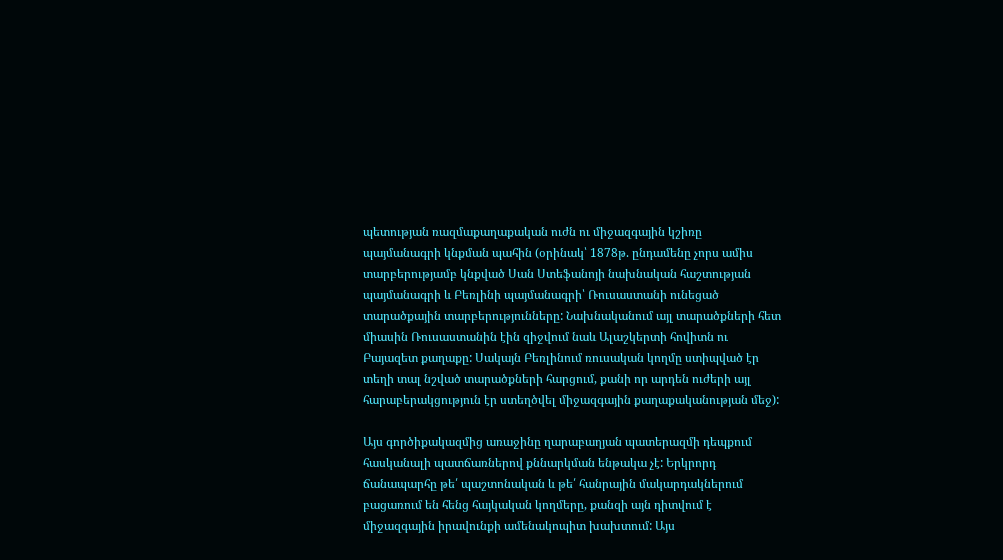պետության ռազմաքաղաքական ուժն ու միջազգային կշիռը պայմանագրի կնքման պահին (օրինակ՝ 1878թ. ընդամենը չորս ամիս տարբերությամբ կնքված Սան Ստեֆանոյի նախնական հաշտության պայմանագրի և Բեռլինի պայմանագրի՝ Ռուսաստանի ունեցած տարածքային տարբերությունները: Նախնականում այլ տարածքների հետ միասին Ռուսաստանին էին զիջվում նաև Ալաշկերտի հովիտն ու Բայազետ քաղաքը: Սակայն Բեռլինում ռուսական կողմը ստիպված էր տեղի տալ նշված տարածքների հարցում, քանի որ արդեն ուժերի այլ հարաբերակցություն էր ստեղծվել միջազգային քաղաքականության մեջ):

Այս գործիքակազմից առաջինը ղարաբաղյան պատերազմի դեպքում հասկանալի պատճառներով քննարկման ենթակա չէ: Երկրորդ ճանապարհը թե՛ պաշտոնական և թե՛ հանրային մակարդակներում բացառում են հենց հայկական կողմերը, քանզի այն դիտվում է միջազգային իրավունքի ամենակոպիտ խախտում: Այս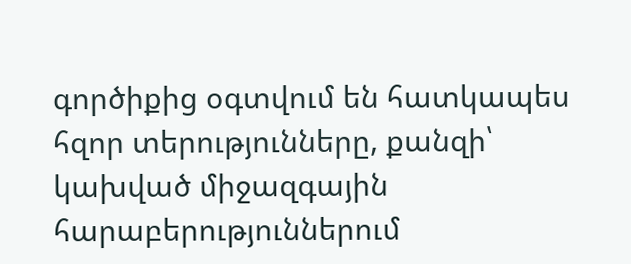գործիքից օգտվում են հատկապես հզոր տերությունները, քանզի՝ կախված միջազգային հարաբերություններում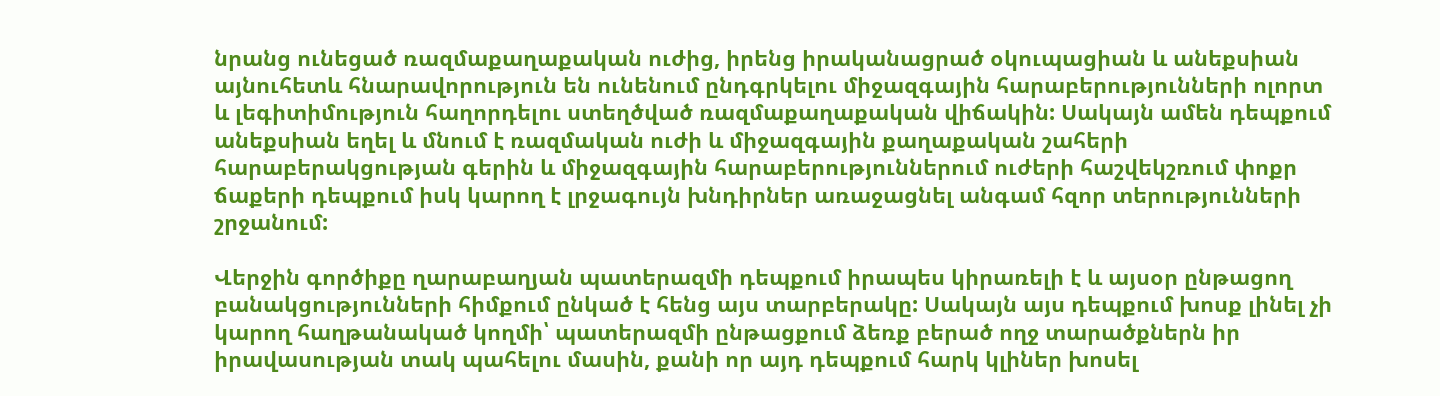նրանց ունեցած ռազմաքաղաքական ուժից, իրենց իրականացրած օկուպացիան և անեքսիան այնուհետև հնարավորություն են ունենում ընդգրկելու միջազգային հարաբերությունների ոլորտ և լեգիտիմություն հաղորդելու ստեղծված ռազմաքաղաքական վիճակին: Սակայն ամեն դեպքում անեքսիան եղել և մնում է ռազմական ուժի և միջազգային քաղաքական շահերի հարաբերակցության գերին և միջազգային հարաբերություններում ուժերի հաշվեկշռում փոքր ճաքերի դեպքում իսկ կարող է լրջագույն խնդիրներ առաջացնել անգամ հզոր տերությունների շրջանում:

Վերջին գործիքը ղարաբաղյան պատերազմի դեպքում իրապես կիրառելի է և այսօր ընթացող բանակցությունների հիմքում ընկած է հենց այս տարբերակը: Սակայն այս դեպքում խոսք լինել չի կարող հաղթանակած կողմի՝ պատերազմի ընթացքում ձեռք բերած ողջ տարածքներն իր իրավասության տակ պահելու մասին, քանի որ այդ դեպքում հարկ կլիներ խոսել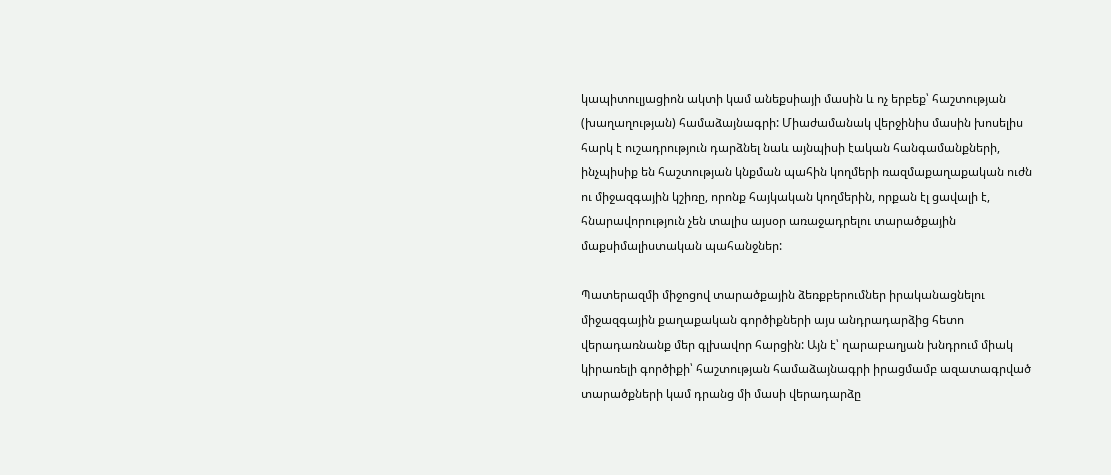կապիտուլյացիոն ակտի կամ անեքսիայի մասին և ոչ երբեք՝ հաշտության (խաղաղության) համաձայնագրի: Միաժամանակ վերջինիս մասին խոսելիս հարկ է ուշադրություն դարձնել նաև այնպիսի էական հանգամանքների, ինչպիսիք են հաշտության կնքման պահին կողմերի ռազմաքաղաքական ուժն ու միջազգային կշիռը, որոնք հայկական կողմերին, որքան էլ ցավալի է, հնարավորություն չեն տալիս այսօր առաջադրելու տարածքային մաքսիմալիստական պահանջներ:

Պատերազմի միջոցով տարածքային ձեռքբերումներ իրականացնելու միջազգային քաղաքական գործիքների այս անդրադարձից հետո վերադառնանք մեր գլխավոր հարցին: Այն է՝ ղարաբաղյան խնդրում միակ կիրառելի գործիքի՝ հաշտության համաձայնագրի իրացմամբ ազատագրված տարածքների կամ դրանց մի մասի վերադարձը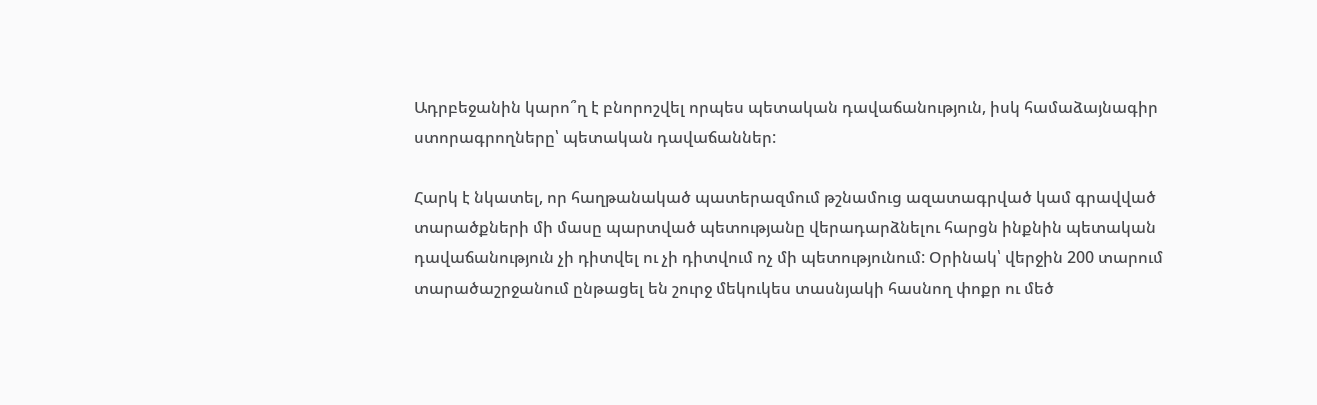Ադրբեջանին կարո՞ղ է բնորոշվել որպես պետական դավաճանություն, իսկ համաձայնագիր ստորագրողները՝ պետական դավաճաններ:

Հարկ է նկատել, որ հաղթանակած պատերազմում թշնամուց ազատագրված կամ գրավված տարածքների մի մասը պարտված պետությանը վերադարձնելու հարցն ինքնին պետական դավաճանություն չի դիտվել ու չի դիտվում ոչ մի պետությունում: Օրինակ՝ վերջին 200 տարում տարածաշրջանում ընթացել են շուրջ մեկուկես տասնյակի հասնող փոքր ու մեծ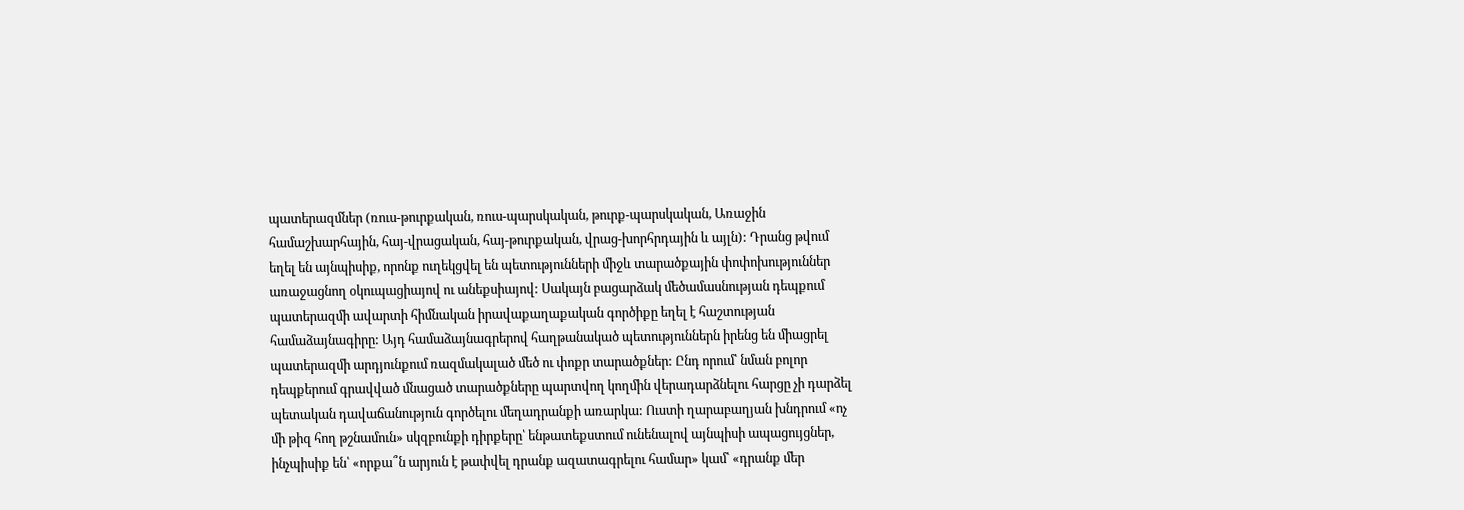պատերազմներ (ռուս-թուրքական, ռուս-պարսկական, թուրք-պարսկական, Առաջին համաշխարհային, հայ-վրացական, հայ-թուրքական, վրաց-խորհրդային և այլն): Դրանց թվում եղել են այնպիսիք, որոնք ուղեկցվել են պետությունների միջև տարածքային փոփոխություններ առաջացնող օկուպացիայով ու անեքսիայով: Սակայն բացարձակ մեծամասնության դեպքում պատերազմի ավարտի հիմնական իրավաքաղաքական գործիքը եղել է հաշտության համաձայնագիրը: Այդ համաձայնագրերով հաղթանակած պետություններն իրենց են միացրել պատերազմի արդյունքում ռազմակալած մեծ ու փոքր տարածքներ: Ընդ որում՝ նման բոլոր դեպքերում գրավված մնացած տարածքները պարտվող կողմին վերադարձնելու հարցը չի դարձել պետական դավաճանություն գործելու մեղադրանքի առարկա: Ուստի ղարաբաղյան խնդրում «ոչ մի թիզ հող թշնամուն» սկզբունքի դիրքերը՝ ենթատեքստում ունենալով այնպիսի ապացույցներ, ինչպիսիք են՝ «որքա՞ն արյուն է թափվել դրանք ազատագրելու համար» կամ՝ «դրանք մեր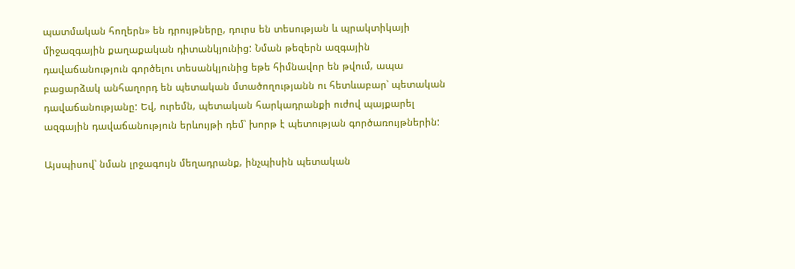պատմական հողերն» են դրույթները, դուրս են տեսության և պրակտիկայի միջազգային քաղաքական դիտանկյունից: Նման թեզերն ազգային դավաճանություն գործելու տեսանկյունից եթե հիմնավոր են թվում, ապա բացարձակ անհաղորդ են պետական մտածողությանն ու հետևաբար՝ պետական դավաճանությանը: Եվ, ուրեմն, պետական հարկադրանքի ուժով պայքարել ազգային դավաճանություն երևույթի դեմ՝ խորթ է պետության գործառույթներին:

Այսպիսով՝ նման լրջագույն մեղադրանք, ինչպիսին պետական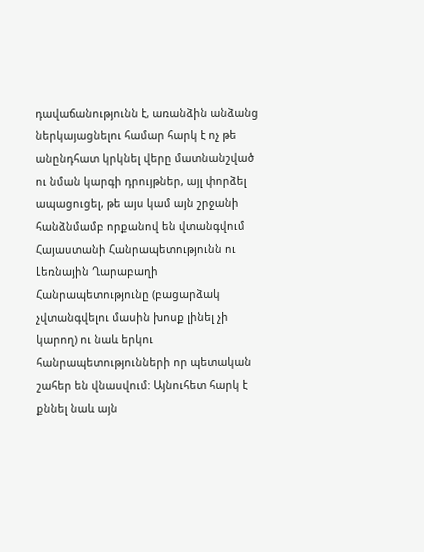դավաճանությունն է, առանձին անձանց ներկայացնելու համար հարկ է ոչ թե անընդհատ կրկնել վերը մատնանշված ու նման կարգի դրույթներ, այլ փորձել ապացուցել, թե այս կամ այն շրջանի հանձնմամբ որքանով են վտանգվում Հայաստանի Հանրապետությունն ու Լեռնային Ղարաբաղի Հանրապետությունը (բացարձակ չվտանգվելու մասին խոսք լինել չի կարող) ու նաև երկու հանրապետությունների որ պետական շահեր են վնասվում: Այնուհետ հարկ է քննել նաև այն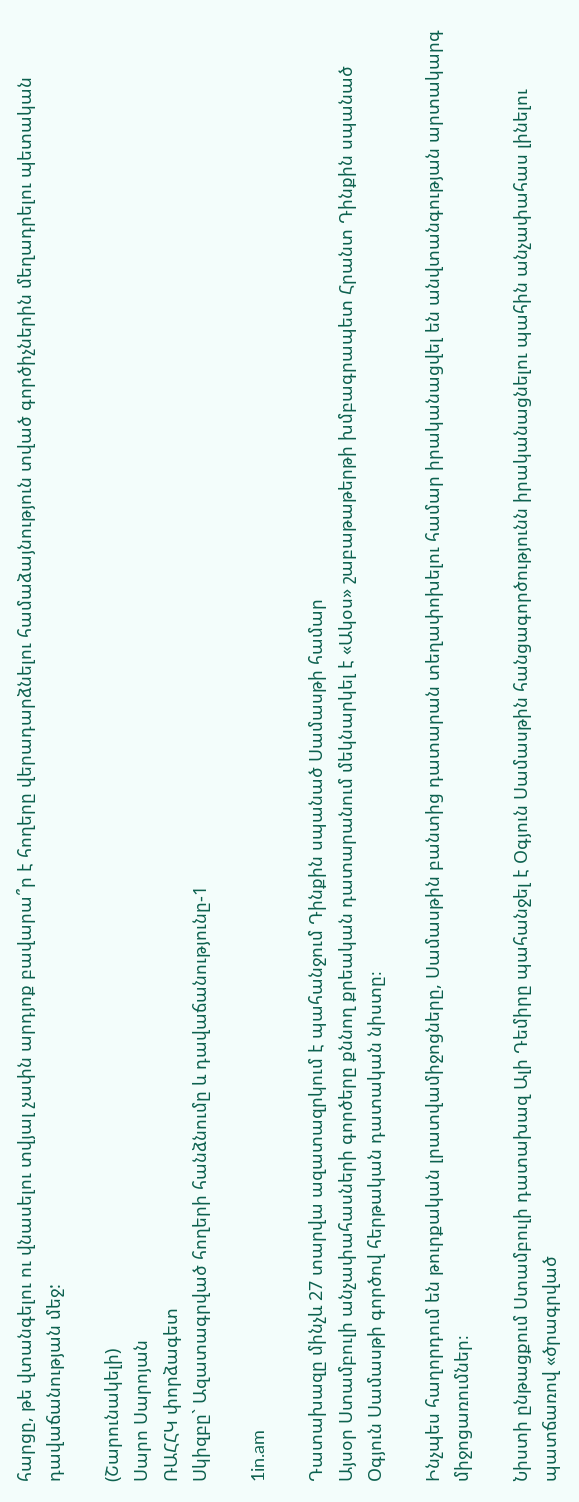հարցը, թե վտանգելու ու վնասելու տվյալ չափն արդյոք բավարա՞ր է հողերը վերադարձնելու համաձայնություն տված գործիչներին մեղադրելու պետական դավաճանության մեջ:

(Շարունակելի)
Սարո Սարոյան
ՌԱՀՀԿ փորձագետ
Սկիզբը` Ազատագրված հողերի հանձնումը և դավաճանությունը-1

1in.am

Դատախազը մինչև 27 տարվա ազատազրկում է պահանջում Դինքին սպանած Սամասթի համար
Այսօր Ստամբուլի անչափահասների գործերը քննող քրեական դատարանում մեկնարկել է «Ակօս» շաբաթաթերթի խմբագրապետ Հրանտ Դինքին սպանած Օգյուն Սամասթի գործով հերթական դատական նիստը։

Ինչպես հաղորդում են թուրքական լրատվամիջոցները, Սամասթին բանտից դատարան տեղափոխելու համար իրականացվել են անվտանգության արտակարգ միջոցառումներ։

Նիստի ընթացքում Ստամբուլի դատախազ Ալի Դեմիրը պահանջել է Օգյուն Սամասթին հանցագործությունն իրականացնելու պահին անչափահաս լինելու պատճառով «ծրագրված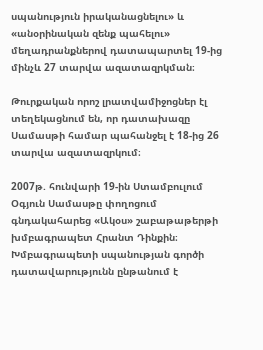սպանություն իրականացնելու» և «անօրինական զենք պահելու» մեղադրանքներով դատապարտել 19-ից մինչև 27 տարվա ազատազրկման։

Թուրքական որոշ լրատվամիջոցներ էլ տեղեկացնում են, որ դատախազը Սամասթի համար պահանջել է 18-ից 26 տարվա ազատազրկում։

2007թ. հունվարի 19-ին Ստամբուլում Օգյուն Սամասթը փողոցում գնդակահարեց «Ակօս» շաբաթաթերթի խմբագրապետ Հրանտ Դինքին։ Խմբագրապետի սպանության գործի դատավարությունն ընթանում է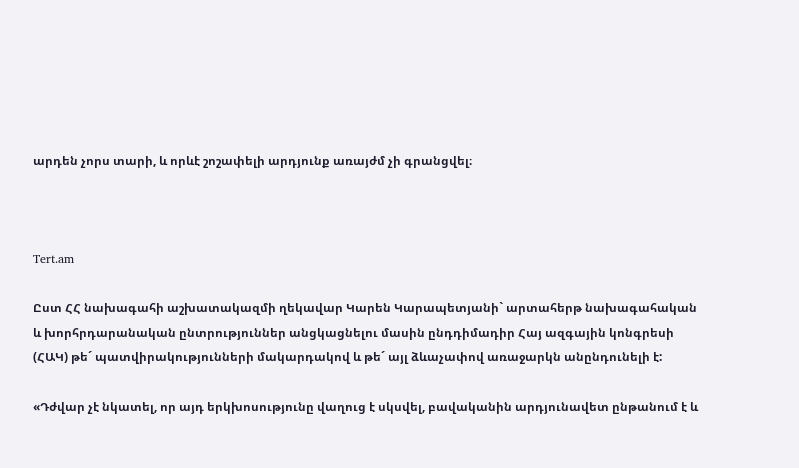արդեն չորս տարի, և որևէ շոշափելի արդյունք առայժմ չի գրանցվել։



Tert.am

Ըստ ՀՀ նախագահի աշխատակազմի ղեկավար Կարեն Կարապետյանի` արտահերթ նախագահական և խորհրդարանական ընտրություններ անցկացնելու մասին ընդդիմադիր Հայ ազգային կոնգրեսի (ՀԱԿ) թե´ պատվիրակությունների մակարդակով և թե´ այլ ձևաչափով առաջարկն անընդունելի է:

«Դժվար չէ նկատել, որ այդ երկխոսությունը վաղուց է սկսվել, բավականին արդյունավետ ընթանում է և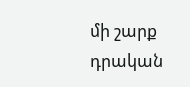մի շարք դրական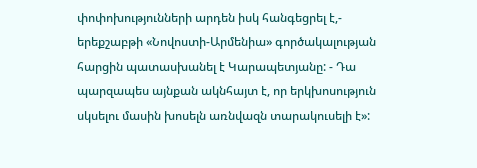փոփոխությունների արդեն իսկ հանգեցրել է,- երեքշաբթի «Նովոստի-Արմենիա» գործակալության հարցին պատասխանել է Կարապետյանը: - Դա պարզապես այնքան ակնհայտ է, որ երկխոսություն սկսելու մասին խոսելն առնվազն տարակուսելի է»: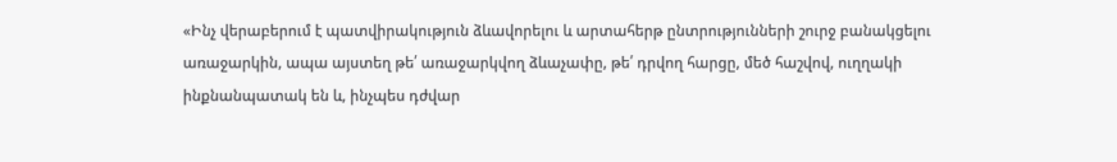«Ինչ վերաբերում է պատվիրակություն ձևավորելու և արտահերթ ընտրությունների շուրջ բանակցելու առաջարկին, ապա այստեղ թե՛ առաջարկվող ձևաչափը, թե՛ դրվող հարցը, մեծ հաշվով, ուղղակի ինքնանպատակ են և, ինչպես դժվար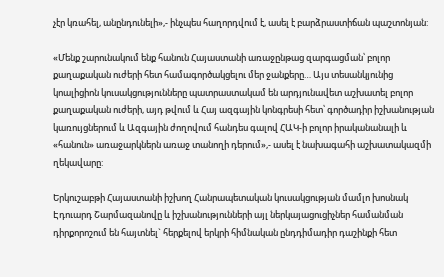չէր կռահել, անընդունելի»,- ինչպես հաղորդվում է, ասել է բարձրաստիճան պաշտոնյան:

«Մենք շարունակում ենք հանուն Հայաստանի առաջընթաց զարգացման՝ բոլոր քաղաքական ուժերի հետ համագործակցելու մեր ջանքերը… Այս տեսանկյունից կոալիցիոն կուսակցությունները պատրաստակամ են արդյունավետ աշխատել բոլոր քաղաքական ուժերի, այդ թվում և Հայ ազգային կոնգրեսի հետ՝ գործադիր իշխանության կառույցներում և Ազգային ժողովում հանդես գալով ՀԱԿ-ի բոլոր իրականանալի և «հանուն» առաջարկներն առաջ տանողի դերում»,- ասել է նախագահի աշխատակազմի ղեկավարը:

Երկուշաբթի Հայաստանի իշխող Հանրապետական կուսակցության մամլո խոսնակ Էդուարդ Շարմազանովը և իշխանությունների այլ ներկայացուցիչներ համանման դիրքորոշում են հայտնել` հերքելով երկրի հիմնական ընդդիմադիր դաշինքի հետ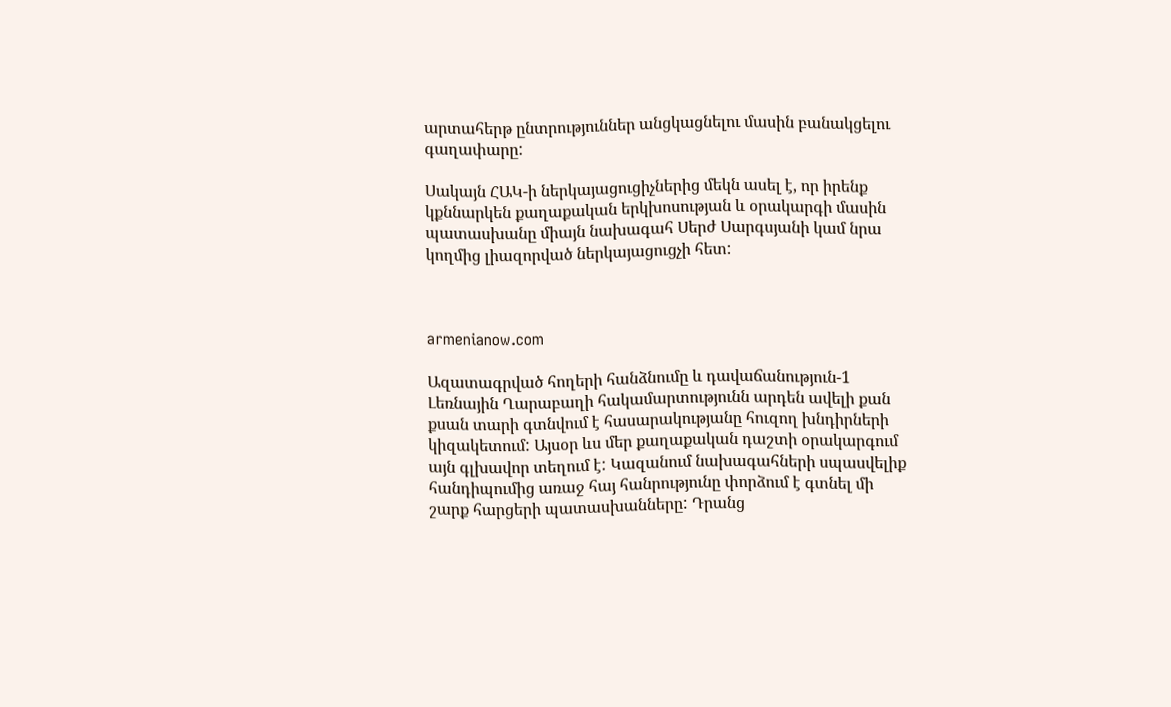արտահերթ ընտրություններ անցկացնելու մասին բանակցելու գաղափարը:

Սակայն ՀԱԿ-ի ներկայացուցիչներից մեկն ասել է, որ իրենք կքննարկեն քաղաքական երկխոսության և օրակարգի մասին պատասխանը միայն նախագահ Սերժ Սարգսյանի կամ նրա կողմից լիազորված ներկայացուցչի հետ:



armenianow.com

Ազատագրված հողերի հանձնումը և դավաճանություն-1
Լեռնային Ղարաբաղի հակամարտությունն արդեն ավելի քան քսան տարի գտնվում է հասարակությանը հուզող խնդիրների կիզակետում: Այսօր ևս մեր քաղաքական դաշտի օրակարգում այն գլխավոր տեղում է: Կազանում նախագահների սպասվելիք հանդիպումից առաջ հայ հանրությունը փորձում է գտնել մի շարք հարցերի պատասխանները: Դրանց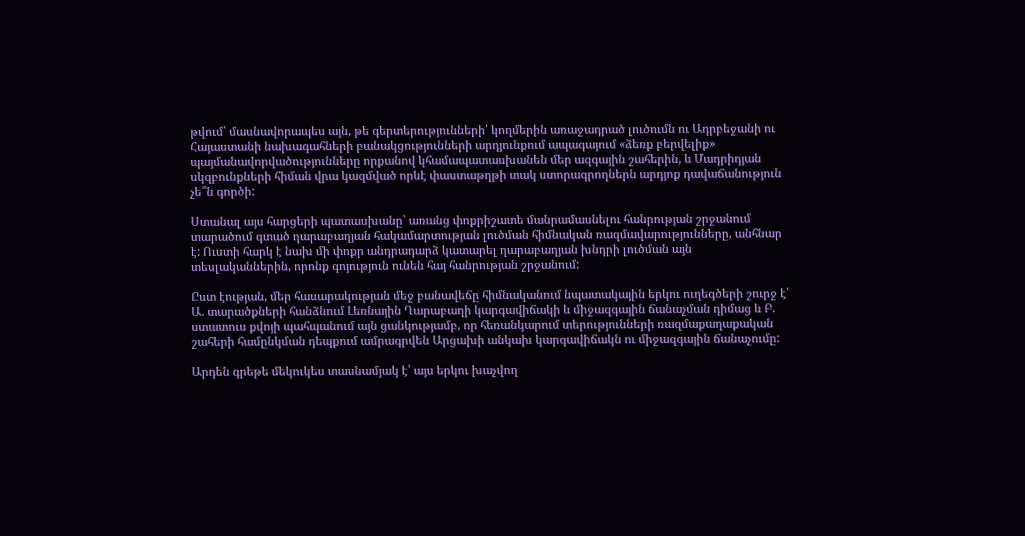թվում՝ մասնավորապես այն, թե գերտերությունների՝ կողմերին առաջադրած լուծումն ու Ադրբեջանի ու Հայաստանի նախագահների բանակցությունների արդյունքում ապագայում «ձեռք բերվելիք» պայմանավորվածությունները որքանով կհամապատասխանեն մեր ազգային շահերին, և Մադրիդյան սկզբունքների հիման վրա կազմված որևէ փաստաթղթի տակ ստորագրողներն արդյոք դավաճանություն չե՞ն գործի:

Ստանալ այս հարցերի պատասխանը՝ առանց փոքրիշատե մանրամասնելու հանրության շրջանում տարածում գտած ղարաբաղյան հակամարտության լուծման հիմնական ռազմավարությունները, անհնար է: Ուստի հարկ է նախ մի փոքր անդրադարձ կատարել ղարաբաղյան խնդրի լուծման այն տեսլականներին, որոնք գոյություն ունեն հայ հանրության շրջանում:

Ըստ էության, մեր հասարակության մեջ բանավեճը հիմնականում նպատակային երկու ուղեգծերի շուրջ է՝ Ա. տարածքների հանձնում Լեռնային Ղարաբաղի կարգավիճակի և միջազգային ճանաչման դիմաց և Բ. ստատուս քվոյի պահպանում այն ցանկությամբ, որ հեռանկարում տերությունների ռազմաքաղաքական շահերի համընկման դեպքում ամրագրվեն Արցախի անկախ կարգավիճակն ու միջազգային ճանաչումը:

Արդեն գրեթե մեկուկես տասնամյակ է՝ այս երկու խաչվող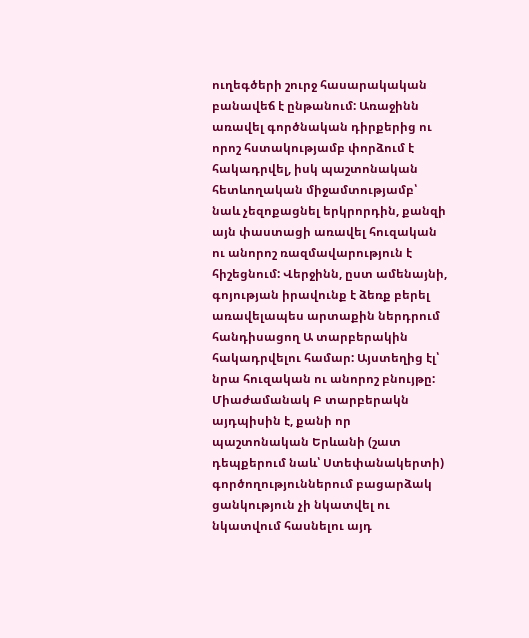ուղեգծերի շուրջ հասարակական բանավեճ է ընթանում: Առաջինն առավել գործնական դիրքերից ու որոշ հստակությամբ փորձում է հակադրվել, իսկ պաշտոնական հետևողական միջամտությամբ՝ նաև չեզոքացնել երկրորդին, քանզի այն փաստացի առավել հուզական ու անորոշ ռազմավարություն է հիշեցնում: Վերջինն, ըստ ամենայնի, գոյության իրավունք է ձեռք բերել առավելապես արտաքին ներդրում հանդիսացող Ա տարբերակին հակադրվելու համար: Այստեղից էլ՝ նրա հուզական ու անորոշ բնույթը: Միաժամանակ Բ տարբերակն այդպիսին է, քանի որ պաշտոնական Երևանի (շատ դեպքերում նաև՝ Ստեփանակերտի) գործողություններում բացարձակ ցանկություն չի նկատվել ու նկատվում հասնելու այդ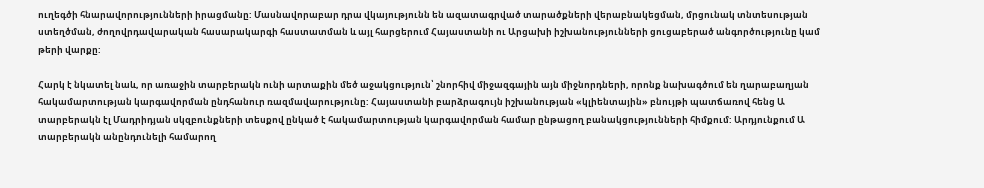ուղեգծի հնարավորությունների իրացմանը: Մասնավորաբար դրա վկայությունն են ազատագրված տարածքների վերաբնակեցման, մրցունակ տնտեսության ստեղծման, ժողովրդավարական հասարակարգի հաստատման և այլ հարցերում Հայաստանի ու Արցախի իշխանությունների ցուցաբերած անգործությունը կամ թերի վարքը:

Հարկ է նկատել նաև, որ առաջին տարբերակն ունի արտաքին մեծ աջակցություն՝ շնորհիվ միջազգային այն միջնորդների, որոնք նախագծում են ղարաբաղյան հակամարտության կարգավորման ընդհանուր ռազմավարությունը: Հայաստանի բարձրագույն իշխանության «կլիենտային» բնույթի պատճառով հենց Ա տարբերակն էլ Մադրիդյան սկզբունքների տեսքով ընկած է հակամարտության կարգավորման համար ընթացող բանակցությունների հիմքում: Արդյունքում Ա տարբերակն անընդունելի համարող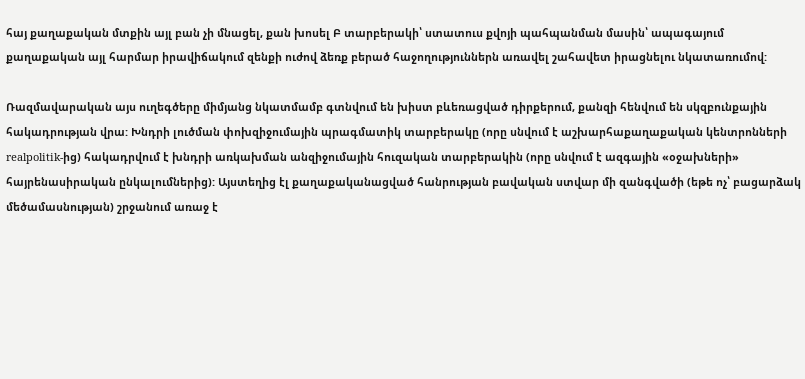հայ քաղաքական մտքին այլ բան չի մնացել, քան խոսել Բ տարբերակի՝ ստատուս քվոյի պահպանման մասին՝ ապագայում քաղաքական այլ հարմար իրավիճակում զենքի ուժով ձեռք բերած հաջողություններն առավել շահավետ իրացնելու նկատառումով:

Ռազմավարական այս ուղեգծերը միմյանց նկատմամբ գտնվում են խիստ բևեռացված դիրքերում, քանզի հենվում են սկզբունքային հակադրության վրա: Խնդրի լուծման փոխզիջումային պրագմատիկ տարբերակը (որը սնվում է աշխարհաքաղաքական կենտրոնների realpolitik-ից) հակադրվում է խնդրի առկախման անզիջումային հուզական տարբերակին (որը սնվում է ազգային «օջախների» հայրենասիրական ընկալումներից): Այստեղից էլ քաղաքականացված հանրության բավական ստվար մի զանգվածի (եթե ոչ՝ բացարձակ մեծամասնության) շրջանում առաջ է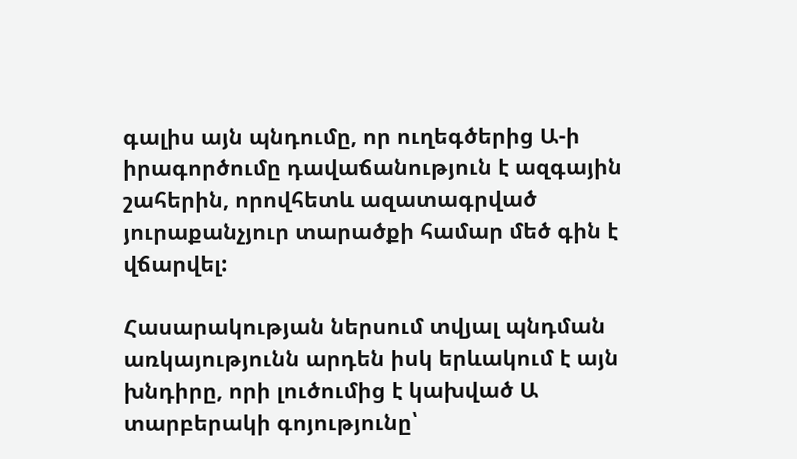գալիս այն պնդումը, որ ուղեգծերից Ա-ի իրագործումը դավաճանություն է ազգային շահերին, որովհետև ազատագրված յուրաքանչյուր տարածքի համար մեծ գին է վճարվել:

Հասարակության ներսում տվյալ պնդման առկայությունն արդեն իսկ երևակում է այն խնդիրը, որի լուծումից է կախված Ա տարբերակի գոյությունը՝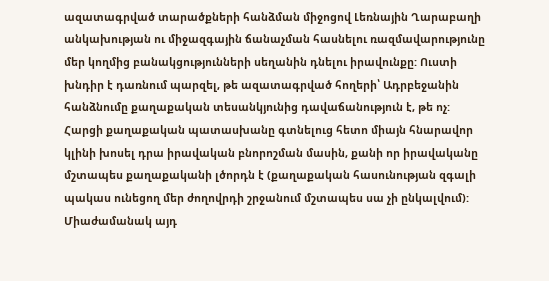ազատագրված տարածքների հանձման միջոցով Լեռնային Ղարաբաղի անկախության ու միջազգային ճանաչման հասնելու ռազմավարությունը մեր կողմից բանակցությունների սեղանին դնելու իրավունքը: Ուստի խնդիր է դառնում պարզել, թե ազատագրված հողերի՝ Ադրբեջանին հանձնումը քաղաքական տեսանկյունից դավաճանություն է, թե ոչ: Հարցի քաղաքական պատասխանը գտնելուց հետո միայն հնարավոր կլինի խոսել դրա իրավական բնորոշման մասին, քանի որ իրավականը մշտապես քաղաքականի լծորդն է (քաղաքական հասունության զգալի պակաս ունեցող մեր ժողովրդի շրջանում մշտապես սա չի ընկալվում): Միաժամանակ այդ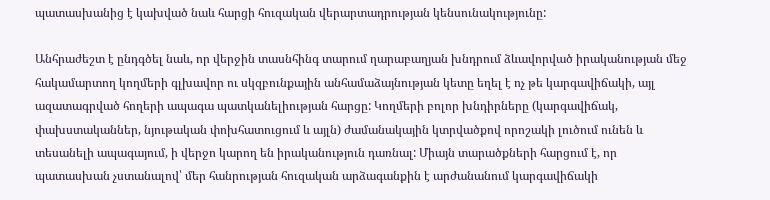պատասխանից է կախված նաև հարցի հուզական վերարտադրության կենսունակությունը:

Անհրաժեշտ է ընդգծել նաև, որ վերջին տասնհինգ տարում ղարաբաղյան խնդրում ձևավորված իրականության մեջ հակամարտող կողմերի գլխավոր ու սկզբունքային անհամաձայնության կետը եղել է ոչ թե կարգավիճակի, այլ ազատագրված հողերի ապագա պատկանելիության հարցը: Կողմերի բոլոր խնդիրները (կարգավիճակ, փախստականներ, նյութական փոխհատուցում և այլն) ժամանակային կտրվածքով որոշակի լուծում ունեն և տեսանելի ապագայում, ի վերջո կարող են իրականություն դառնալ: Միայն տարածքների հարցում է, որ պատասխան չստանալով՝ մեր հանրության հուզական արձագանքին է արժանանում կարգավիճակի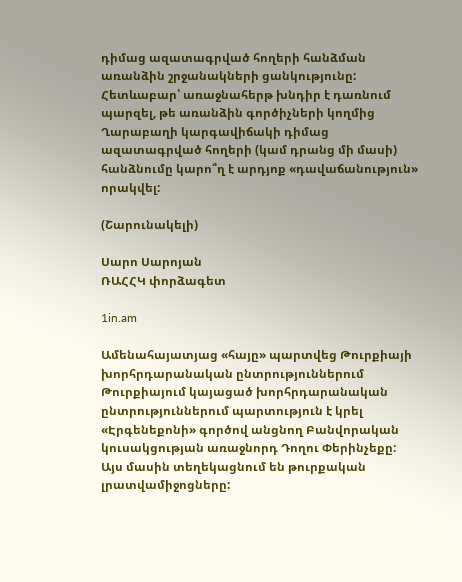դիմաց ազատագրված հողերի հանձման առանձին շրջանակների ցանկությունը: Հետևաբար՝ առաջնահերթ խնդիր է դառնում պարզել, թե առանձին գործիչների կողմից Ղարաբաղի կարգավիճակի դիմաց ազատագրված հողերի (կամ դրանց մի մասի) հանձնումը կարո՞ղ է արդյոք «դավաճանություն» որակվել:

(Շարունակելի)

Սարո Սարոյան
ՌԱՀՀԿ փորձագետ

1in.am

Ամենահայատյաց «հայը» պարտվեց Թուրքիայի խորհրդարանական ընտրություններում
Թուրքիայում կայացած խորհրդարանական ընտրություններում պարտություն է կրել «Էրգենեքոնի» գործով անցնող Բանվորական կուսակցության առաջնորդ Դողու Փերինչեքը: Այս մասին տեղեկացնում են թուրքական լրատվամիջոցները: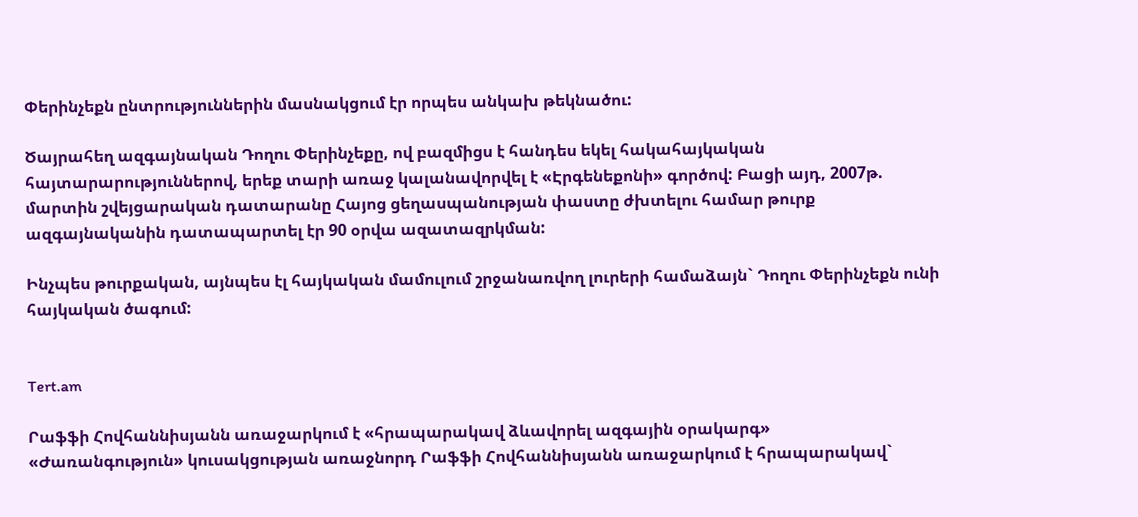Փերինչեքն ընտրություններին մասնակցում էր որպես անկախ թեկնածու:

Ծայրահեղ ազգայնական Դողու Փերինչեքը, ով բազմիցս է հանդես եկել հակահայկական հայտարարություններով, երեք տարի առաջ կալանավորվել է «Էրգենեքոնի» գործով: Բացի այդ, 2007թ. մարտին շվեյցարական դատարանը Հայոց ցեղասպանության փաստը ժխտելու համար թուրք ազգայնականին դատապարտել էր 90 օրվա ազատազրկման:

Ինչպես թուրքական, այնպես էլ հայկական մամուլում շրջանառվող լուրերի համաձայն` Դողու Փերինչեքն ունի հայկական ծագում:


Tert.am

Րաֆֆի Հովհաննիսյանն առաջարկում է «հրապարակավ ձևավորել ազգային օրակարգ»
«Ժառանգություն» կուսակցության առաջնորդ Րաֆֆի Հովհաննիսյանն առաջարկում է հրապարակավ`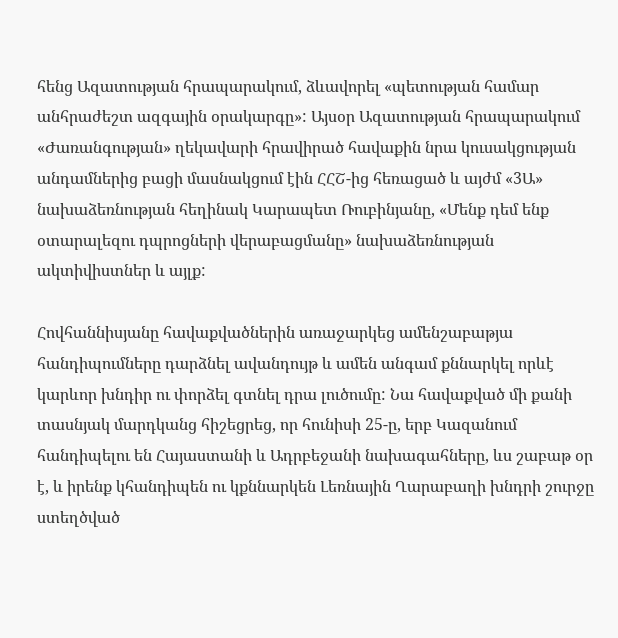հենց Ազատության հրապարակում, ձևավորել «պետության համար անհրաժեշտ ազգային օրակարգը»: Այսօր Ազատության հրապարակում «Ժառանգության» ղեկավարի հրավիրած հավաքին նրա կուսակցության անդամներից բացի մասնակցում էին ՀՀՇ-ից հեռացած և այժմ «3Ա» նախաձեռնության հեղինակ Կարապետ Ռուբինյանը, «Մենք դեմ ենք օտարալեզու դպրոցների վերաբացմանը» նախաձեռնության ակտիվիստներ և այլք:

Հովհաննիսյանը հավաքվածներին առաջարկեց ամենշաբաթյա հանդիպումները դարձնել ավանդույթ և ամեն անգամ քննարկել որևէ կարևոր խնդիր ու փորձել գտնել դրա լուծումը: Նա հավաքված մի քանի տասնյակ մարդկանց հիշեցրեց, որ հունիսի 25-ը, երբ Կազանում հանդիպելու են Հայաստանի և Ադրբեջանի նախագահները, ևս շաբաթ օր է, և իրենք կհանդիպեն ու կքննարկեն Լեռնային Ղարաբաղի խնդրի շուրջը ստեղծված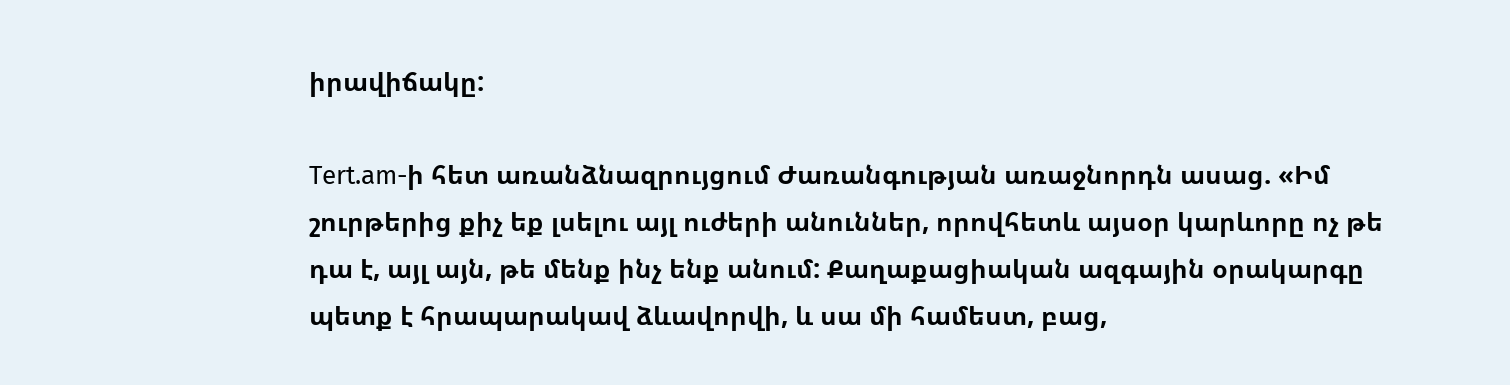իրավիճակը:

Tert.am-ի հետ առանձնազրույցում Ժառանգության առաջնորդն ասաց. «Իմ շուրթերից քիչ եք լսելու այլ ուժերի անուններ, որովհետև այսօր կարևորը ոչ թե դա է, այլ այն, թե մենք ինչ ենք անում: Քաղաքացիական ազգային օրակարգը պետք է հրապարակավ ձևավորվի, և սա մի համեստ, բաց,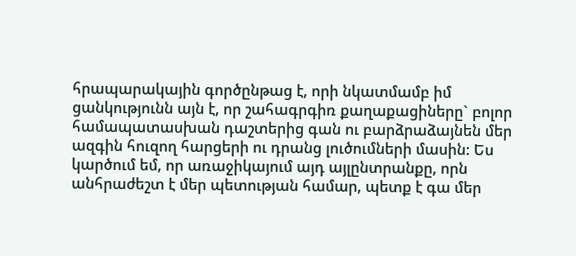հրապարակային գործընթաց է, որի նկատմամբ իմ ցանկությունն այն է, որ շահագրգիռ քաղաքացիները` բոլոր համապատասխան դաշտերից գան ու բարձրաձայնեն մեր ազգին հուզող հարցերի ու դրանց լուծումների մասին: Ես կարծում եմ, որ առաջիկայում այդ այլընտրանքը, որն անհրաժեշտ է մեր պետության համար, պետք է գա մեր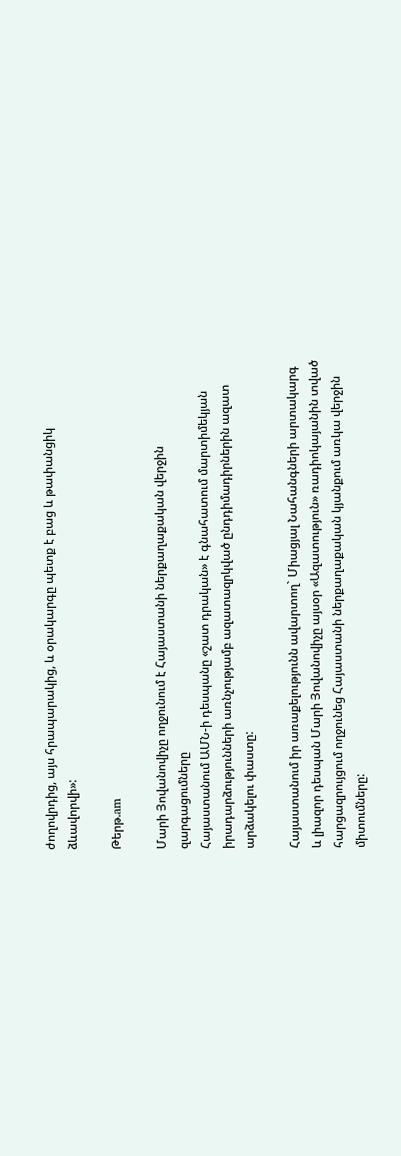ժողովրդից, այս հրապարակից, և օրակարգը պետք է բաց և թափանցիկ ձևավորվի»:

Թերթ.am

Մարի Յովանովիչը ողջունում է Հայաստանի ներքաղաքական վերջին զարգացումները
Հայաստանում ԱՄՆ-ի դեսպանը «շատ դրական» է գնահատում մարտիմեկյան իրադարձությունների առնչությամբ ազատազրկված ընդդիմադիրներին ազատ արձակելու փաստը:

Հայաստանում իր առաքելությունն ավարտող` Միացյալ Նահանգների արտակարգ  և լիազոր դեսպան Մարի Յովանովիչը այսօր «Ազատություն» ռադիոկայանին տված հարցազրույցում ողջունեց Հայաստանի ներքաղաքական կյանքում առկա վերջին միտումները: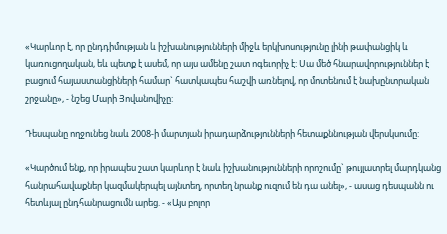«Կարևոր է, որ ընդդիմության և իշխանությունների միջև երկխոսությունը լինի թափանցիկ և կառուցողական, եև պետք է ասեմ, որ այս ամենը շատ ոգեւորիչ է: Սա մեծ հնարավորություններ է բացում հայաստանցիների համար` հատկապես հաշվի առնելով, որ մոտենում է նախընտրական շրջանը», - նշեց Մարի Յովանովիչը:

Դեսպանը ողջունեց նաև 2008-ի մարտյան իրադարձությունների հետաքննության վերսկսումը:

«Կարծում ենք, որ իրապես շատ կարևոր է նաև իշխանությունների որոշումը` թույլատրել մարդկանց հանրահավաքներ կազմակերպել այնտեղ, որտեղ նրանք ուզում են դա անել», - ասաց դեսպանն ու հետևյալ ընդհանրացումն արեց. - «Այս բոլոր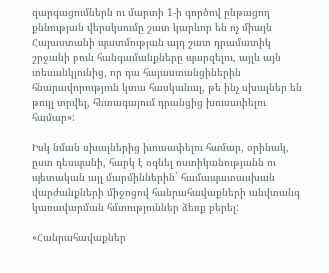զարգացումներն ու մարտի 1-ի գործով ընթացող քննության վերսկսումը շատ կարևոր են ոչ միայն Հայաստանի պատմության այդ շատ դրամատիկ շրջանի բուն հանգամանքները պարզելու, այլև այն տեսանկյունից, որ դա հայաստանցիներին հնարավորություն կտա հասկանալ, թե ինչ սխալներ են թույլ տրվել, հետագայում դրանցից խուսափելու համար»:

Իսկ նման սխալներից խուսափելու համար, օրինակ, ըստ դեսպանի, հարկ է օգնել ոստիկանությանն ու պետական այլ մարմիններին` համապատասխան վարժանքների միջոցով հանրահավաքների անվտանգ կառավարման հմտություններ ձեռք բերել:

«Հանրահավաքներ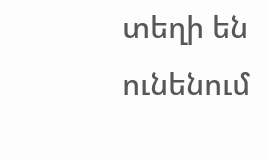տեղի են ունենում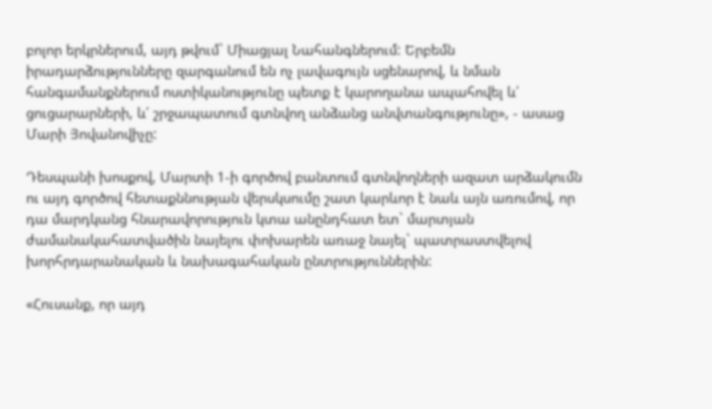բոլոր երկրներում, այդ թվում` Միացյալ Նահանգներում: Երբեմն իրադարձությունները զարգանում են ոչ լավագույն սցենարով, և նման հանգամանքներում ոստիկանությունը պետք է կարողանա ապահովել և՛ ցուցարարների, և՛ շրջապատում գտնվող անձանց անվտանգությունը», - ասաց Մարի Յովանովիչը:

Դեսպանի խոսքով, Մարտի 1-ի գործով բանտում գտնվողների ազատ արձակումն ու այդ գործով հետաքննության վերսկսումը շատ կարևոր է նաև այն առումով, որ դա մարդկանց հնարավորություն կտա անընդհատ ետ` մարտյան ժամանակահատվածին նայելու փոխարեն առաջ նայել` պատրաստվելով խորհրդարանական և նախագահական ընտրություններին:

«Հուսանք, որ այդ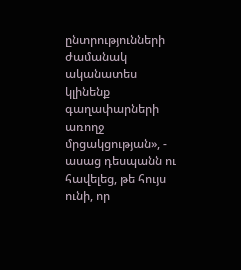ընտրությունների ժամանակ ականատես կլինենք գաղափարների առողջ մրցակցության», - ասաց դեսպանն ու հավելեց, թե հույս ունի, որ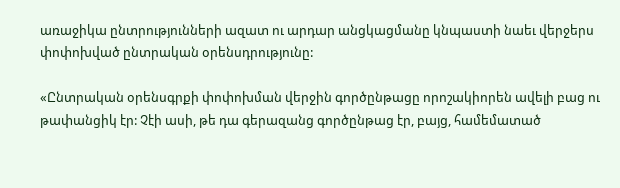առաջիկա ընտրությունների ազատ ու արդար անցկացմանը կնպաստի նաեւ վերջերս փոփոխված ընտրական օրենսդրությունը:

«Ընտրական օրենսգրքի փոփոխման վերջին գործընթացը որոշակիորեն ավելի բաց ու թափանցիկ էր: Չէի ասի, թե դա գերազանց գործընթաց էր, բայց, համեմատած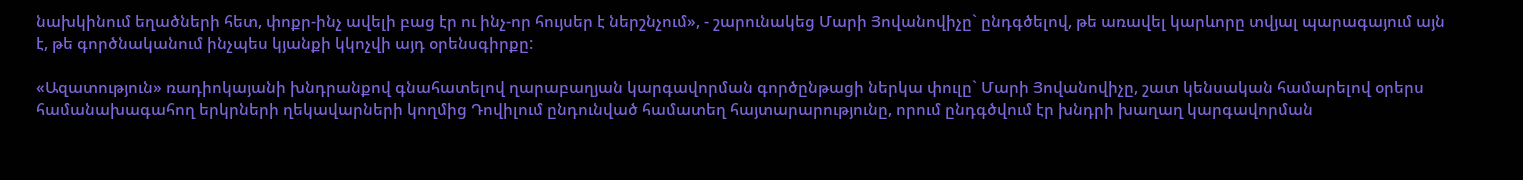նախկինում եղածների հետ, փոքր-ինչ ավելի բաց էր ու ինչ-որ հույսեր է ներշնչում», - շարունակեց Մարի Յովանովիչը` ընդգծելով, թե առավել կարևորը տվյալ պարագայում այն է, թե գործնականում ինչպես կյանքի կկոչվի այդ օրենսգիրքը:

«Ազատություն» ռադիոկայանի խնդրանքով գնահատելով ղարաբաղյան կարգավորման գործընթացի ներկա փուլը` Մարի Յովանովիչը, շատ կենսական համարելով օրերս համանախագահող երկրների ղեկավարների կողմից Դովիլում ընդունված համատեղ հայտարարությունը, որում ընդգծվում էր խնդրի խաղաղ կարգավորման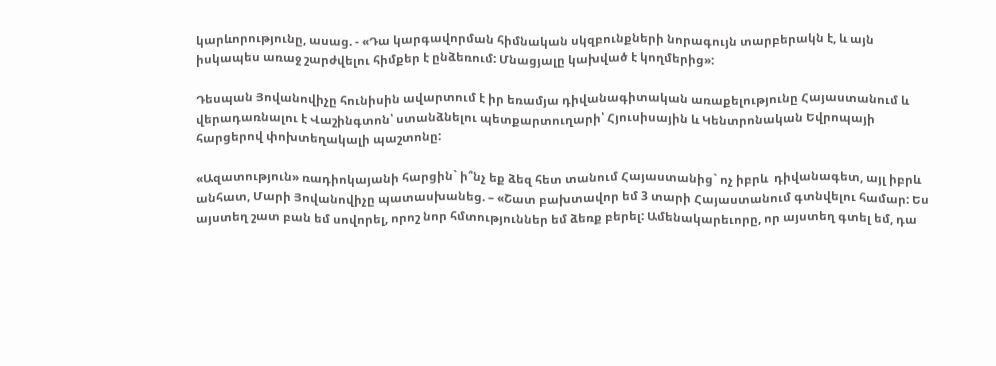կարևորությունը, ասաց. - «Դա կարգավորման հիմնական սկզբունքների նորագույն տարբերակն է, և այն իսկապես առաջ շարժվելու հիմքեր է ընձեռում: Մնացյալը կախված է կողմերից»:

Դեսպան Յովանովիչը հունիսին ավարտում է իր եռամյա դիվանագիտական առաքելությունը Հայաստանում և վերադառնալու է Վաշինգտոն՝ ստանձնելու պետքարտուղարի՝ Հյուսիսային և Կենտրոնական Եվրոպայի հարցերով փոխտեղակալի պաշտոնը:

«Ազատություն» ռադիոկայանի հարցին` ի՞նչ եք ձեզ հետ տանում Հայաստանից` ոչ իբրև  դիվանագետ, այլ իբրև անհատ, Մարի Յովանովիչը պատասխանեց. – «Շատ բախտավոր եմ 3 տարի Հայաստանում գտնվելու համար: Ես այստեղ շատ բան եմ սովորել, որոշ նոր հմտություններ եմ ձեռք բերել: Ամենակարեւորը, որ այստեղ գտել եմ, դա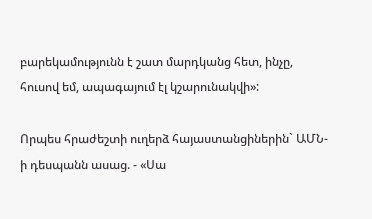բարեկամությունն է շատ մարդկանց հետ, ինչը, հուսով եմ, ապագայում էլ կշարունակվի»:

Որպես հրաժեշտի ուղերձ հայաստանցիներին` ԱՄՆ-ի դեսպանն ասաց. - «Սա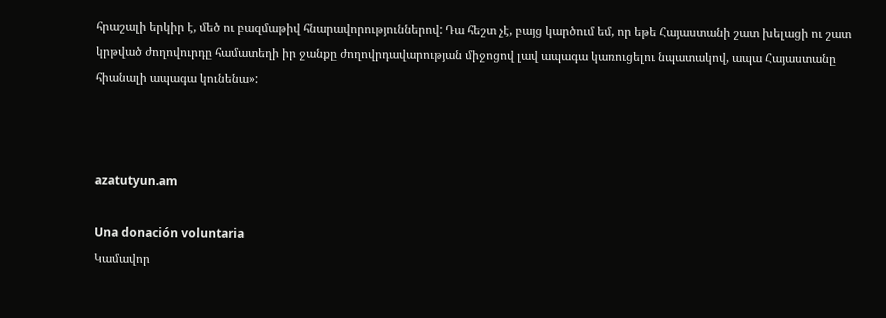հրաշալի երկիր է, մեծ ու բազմաթիվ հնարավորություններով: Դա հեշտ չէ, բայց կարծում եմ, որ եթե Հայաստանի շատ խելացի ու շատ կրթված ժողովուրդը համատեղի իր ջանքը ժողովրդավարության միջոցով լավ ապագա կառուցելու նպատակով, ապա Հայաստանը հիանալի ապագա կունենա»:



azatutyun.am

Una donación voluntaria
Կամավոր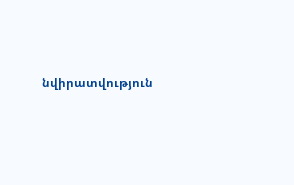նվիրատվություն